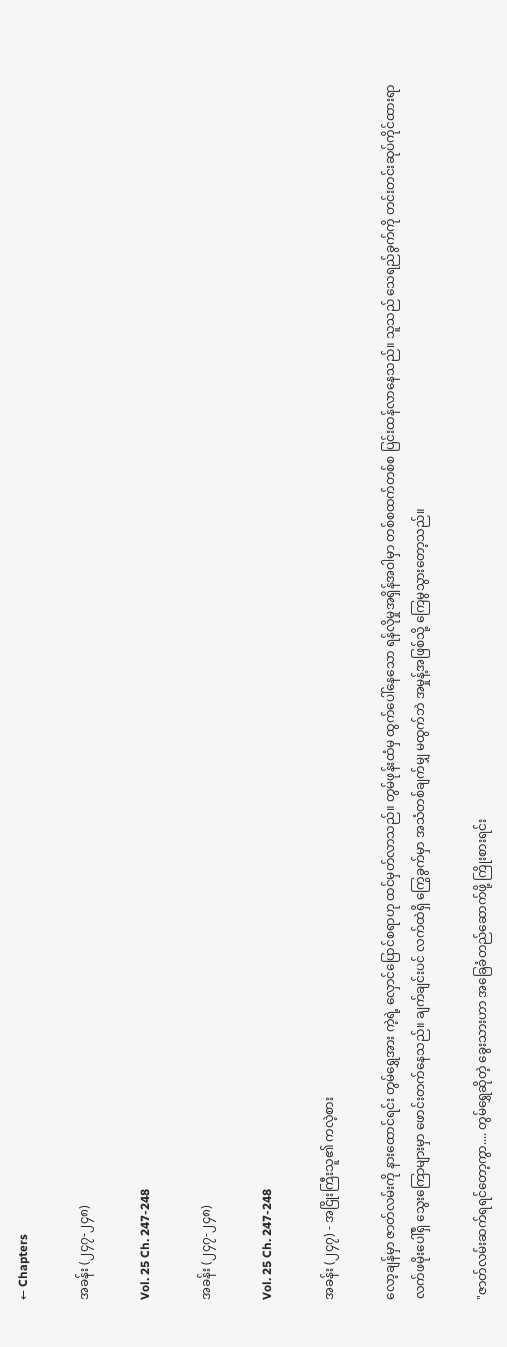← Chapters

အခန်း (၂၄၇-၂၄၈)

Vol. 25 Ch. 247-248

အခန်း (၂၄၇-၂၄၈)

Vol. 25 Ch. 247-248

အခန်း (၂၄၇) - အငြိုးကြီးသူ၏ ကလဲ့စား

လော့ချန်မှာ ဇာတ်လမ်းကို နားထောင်ရင်း တွမ်ရွှေအား ကဲ့ရဲ့ လှောင်ပြောင်စရာဟု ထင်မှတ်လာသည်။ တွမ်ဖုန်းထံမှ ထွက်ပေါ်နေသော ရန်လိုမှုအရှိန်အဝါမှာ တစ်စထက်တစ်စ ပြင်းထန်လာနေသည်။ သူသည် သေရည်ခွက်ကို တင်းတင်းဆုပ်ကိုင်ထားရာ လက်ဖမိုးပေါ်ရှိ သွေးကြောများမှာ ဖောင်းတက်နေသည်။ ချက်ချင်းပင် လက်ထဲရှိ ကြွေခွက်မှာ အသံတစ်ချက်မျှ မထွက်ဘဲ အမှုန့်အဖြစ်သို့ ကြေမွသွားတော့သည်။

"ဇာတ်လမ်းဆက်ရရင်တော့ကွာ.... တွမ်ရွှေဆိုတဲ့ ခွေးသားဟာ အခြေခံတည်ဆောက်ဖို့ ကြိုးစားရင်း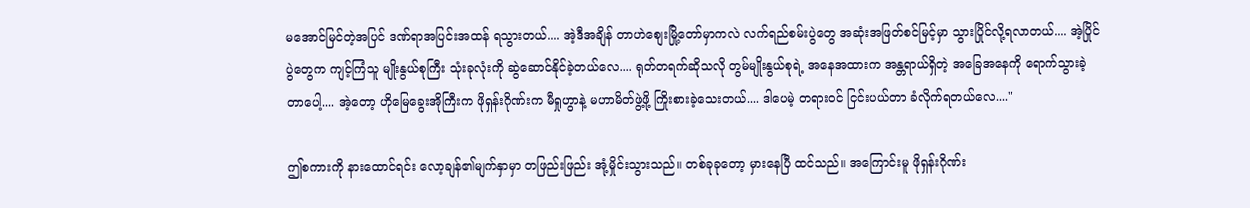မ‌အောင်မြင်တဲ့အပြင် ဒဏ်ရာအပြင်းအထန် ရသွားတယ်.... အဲ့ဒီအချိန် တာဟဲစျေးမြို့တော်မှာကလဲ လက်ရည်စမ်းပွဲတွေ အဆုံးအဖြတ်စင်မြင့်မှာ သွားပြိုင်လို့ရလာတယ်.... အဲ့ပြိုင်ပွဲတွေက ကျင့်ကြံသူ မျိုးနွယ်စုကြီး သုံးခုလုံးကို ဆွဲဆောင်နိုင်ခဲ့တယ်လေ.... ရုတ်တရက်ဆိုသလို တွမ်မျိုးနွယ်စုရဲ့ အနေအထားက အန္တရာယ်ရှိတဲ့ အခြေအနေကို ရောက်သွားခဲ့တာပေါ့.... အဲ့တော့ ဟိုမြေခွေးအိုကြီးက ဖိုရှန်းဂိုဏ်းက မီရှုဟွာနဲ့ မဟာမိတ်ဖွဲ့ဖို့ ကြိုးစားခဲ့သေးတယ်.... ဒါပေမဲ့ တရားဝင် ငြင်းပယ်တာ ခံလိုက်ရတယ်လေ...."

ဤစကားကို နားထောင်ရင်း လော့ချန်၏မျက်နှာမှာ တဖြည်းဖြည်း အုံ့မှိုင်းသွားသည်။ တစ်ခုခုတော့ မှားနေပြီ ထင်သည်။ အကြောင်းမူ ဖိုရှန်းဂိုဏ်း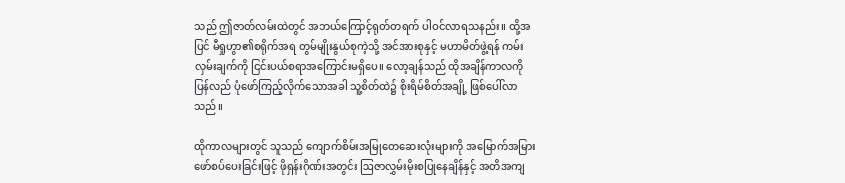သည် ဤဇာတ်လမ်းထဲတွင် အဘယ်ကြောင့်ရုတ်တရက် ပါဝင်လာရသနည်း။ ထို့အပြင် မီရှုဟွာ၏စရိုက်အရ တွမ်မျိုးနွယ်စုကဲ့သို့ အင်အားစုနှင့် မဟာမိတ်ဖွဲ့ရန် ကမ်းလှမ်းချက်ကို ငြင်းပယ်စရာအကြောင်းမရှိပေ။ လော့ချန်သည် ထိုအချိန်ကာလကို ပြန်လည် ပုံဖော်ကြည့်လိုက်သောအခါ သူ့စိတ်ထဲ၌ စိုးရိမ်စိတ်အချို့ ဖြစ်ပေါ်လာသည်။

ထိုကာလများတွင် သူသည် ကျောက်စိမ်းအမြုတေဆေးလုံးများကို အမြောက်အမြား ဖော်စပ်ပေးခြင်းဖြင့် ဖိုရှန်းဂိုဏ်းအတွင်း ဩဇာလွှမ်းမိုးစပြုနေချိန်နှင့် အတိအကျ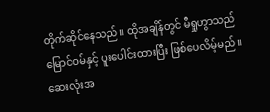တိုက်ဆိုင်နေသည်။ ထိုအချိန်တွင် မီရှုဟွာသည် မြောင်ဝမ်နှင့် ပူးပေါင်းထားပြီး ဖြစ်ပေလိမ့်မည်။ ဆေးလုံးအ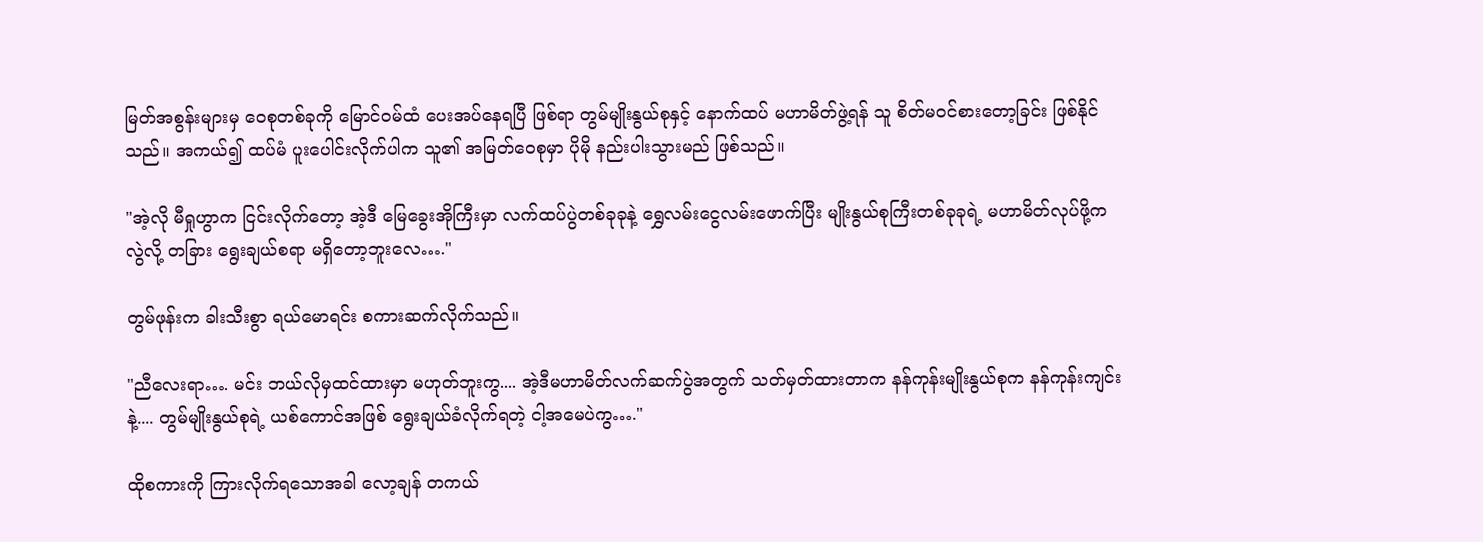မြတ်အစွန်းများမှ ဝေစုတစ်ခုကို မြောင်ဝမ်ထံ ပေးအပ်နေရပြီ ဖြစ်ရာ တွမ်မျိုးနွယ်စုနှင့် နောက်ထပ် မဟာမိတ်ဖွဲ့ရန် သူ စိတ်မဝင်စားတော့ခြင်း ဖြစ်နိုင်သည်။ အကယ်၍ ထပ်မံ ပူးပေါင်းလိုက်ပါက သူ၏ အမြတ်ဝေစုမှာ ပိုမို နည်းပါးသွားမည် ဖြစ်သည်။

"အဲ့လို မီရှုဟွာက ငြင်းလိုက်တော့ အဲ့ဒီ မြေခွေးအိုကြီးမှာ လက်ထပ်ပွဲတစ်ခုခုနဲ့ ရွှေလမ်းငွေလမ်းဖောက်ပြီး မျိုးနွယ်စုကြီးတစ်ခုခုရဲ့ မဟာမိတ်လုပ်ဖို့ကလွဲလို့ တခြား ရွေးချယ်စရာ မရှိတော့ဘူးလေ…."

တွမ်ဖုန်းက ခါးသီးစွာ ရယ်မောရင်း စကားဆက်လိုက်သည်။

"ညီလေးရာ…. မင်း ဘယ်လိုမှထင်ထားမှာ မဟုတ်ဘူးကွ.... အဲ့ဒီမဟာမိတ်လက်ဆက်ပွဲအတွက် သတ်မှတ်ထားတာက နန်ကုန်းမျိုးနွယ်စုက နန်ကုန်းကျင်းနဲ့.... တွမ်မျိုးနွယ်စုရဲ့ ယစ်ကောင်အဖြစ် ရွေးချယ်ခံလိုက်ရတဲ့ ငါ့အမေပဲကွ…."

ထိုစကားကို ကြားလိုက်ရသောအခါ လော့ချန် တကယ်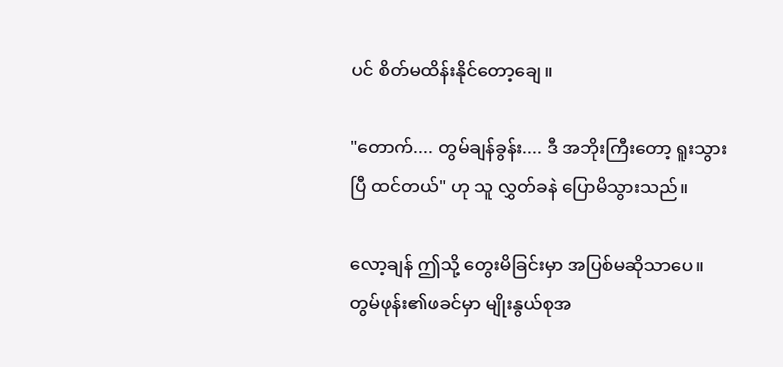ပင် စိတ်မထိန်းနိုင်တော့ချေ။

"တောက်.... တွမ်ချန်ခွန်း.... ဒီ အဘိုးကြီးတော့ ရူးသွားပြီ ထင်တယ်" ဟု သူ လွှတ်ခနဲ ပြောမိသွားသည်။

လော့ချန် ဤသို့ တွေးမိခြင်းမှာ အပြစ်မဆိုသာပေ။ တွမ်ဖုန်း၏ဖခင်မှာ မျိုးနွယ်စုအ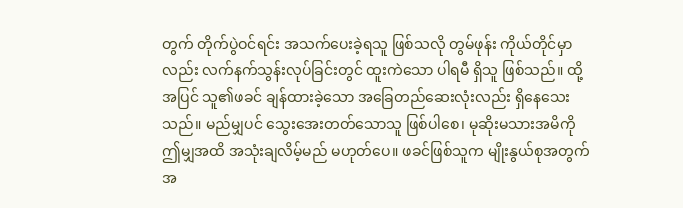တွက် တိုက်ပွဲဝင်ရင်း အသက်ပေးခဲ့ရသူ ဖြစ်သလို တွမ်ဖုန်း ကိုယ်တိုင်မှာလည်း လက်နက်သွန်းလုပ်ခြင်းတွင် ထူးကဲသော ပါရမီ ရှိသူ ဖြစ်သည်။ ထို့အပြင် သူ၏ဖခင် ချန်ထားခဲ့သော အခြေတည်ဆေးလုံးလည်း ရှိနေသေးသည်။ မည်မျှပင် သွေးအေးတတ်သောသူ ဖြစ်ပါစေ၊ မုဆိုးမသားအမိကို ဤမျှအထိ အသုံးချလိမ့်မည် မဟုတ်ပေ။ ဖခင်ဖြစ်သူက မျိုးနွယ်စုအတွက် အ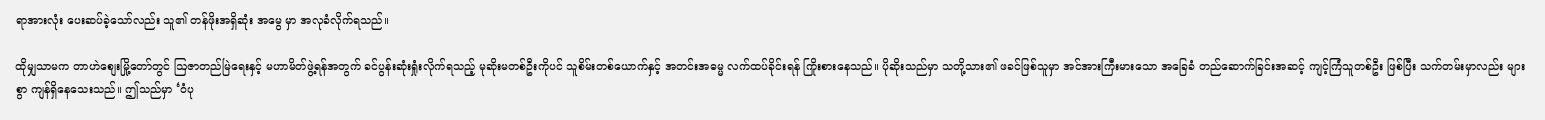ရာအားလုံး ပေးဆပ်ခဲ့သော်လည်း သူ၏ တန်ဖိုးအရှိဆုံး အမွေ မှာ အလုခံလိုက်ရသည်။

ထိုမျှသာမက တာဟဲစျေးမြို့တော်တွင် ဩဇာတည်မြဲရေးနှင့် မဟာမိတ်ဖွဲ့ရန်အတွက် ခင်ပွန်းဆုံးရှုံးလိုက်ရသည့် မုဆိုးမတစ်ဦးကိုပင် သူစိမ်းတစ်ယောက်နှင့် အတင်းအဓမ္မ လက်ထပ်ခိုင်းရန် ကြိုးစားနေသည်။ ပိုဆိုးသည်မှာ သတို့သား၏ ဖခင်ဖြစ်သူမှာ အင်အားကြီးမားသော အခြေခံ တည်ဆောက်ခြင်းအဆင့် ကျင့်ကြံသူတစ်ဦး ဖြစ်ပြီး သက်တမ်းမှာလည်း များစွာ ကျန်ရှိနေသေးသည်။ ဤသည်မှာ ‘ဝံပု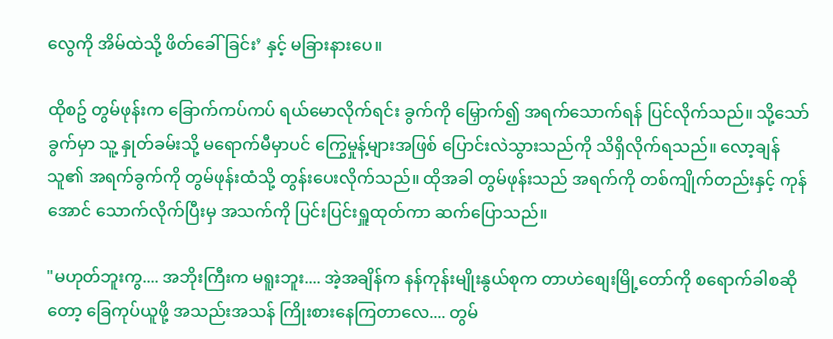လွေကို အိမ်ထဲသို့ ဖိတ်ခေါ်ခြင်း’ နှင့် မခြားနားပေ။

ထိုစဥ် တွမ်ဖုန်းက ခြောက်ကပ်ကပ် ရယ်မောလိုက်ရင်း ခွက်ကို မြှောက်၍ အရက်သောက်ရန် ပြင်လိုက်သည်။ သို့သော် ခွက်မှာ သူ့ နှုတ်ခမ်းသို့ မရောက်မီမှာပင် ကြွေမှုန့်များအဖြစ် ပြောင်းလဲသွားသည်ကို သိရှိလိုက်ရသည်။ လော့ချန် သူ၏ အရက်ခွက်ကို တွမ်ဖုန်းထံသို့ တွန်းပေးလိုက်သည်။ ထိုအခါ တွမ်ဖုန်းသည် အရက်ကို တစ်ကျိုက်တည်းနှင့် ကုန်အောင် သောက်လိုက်ပြီးမှ အသက်ကို ပြင်းပြင်းရှူထုတ်ကာ ဆက်ပြောသည်။

"မဟုတ်ဘူးကွ.... အဘိုးကြီးက မရူးဘူး.... အဲ့အချိန်က နန်ကုန်းမျိုးနွယ်စုက တာဟဲစျေးမြို့တော်ကို စရောက်ခါစဆိုတော့ ခြေကုပ်ယူဖို့ အသည်းအသန် ကြိုးစားနေကြတာလေ.... တွမ်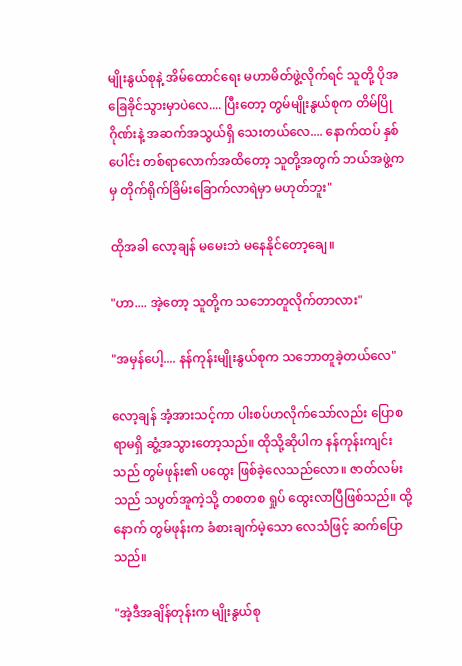မျိုးနွယ်စုနဲ့ အိမ်ထောင်ရေး မဟာမိတ်ဖွဲ့လိုက်ရင် သူတို့ ပိုအခြေခိုင်သွားမှာပဲလေ.... ပြီးတော့ တွမ်မျိုးနွယ်စုက တိမ်ပြိုဂိုဏ်းနဲ့ အဆက်အသွယ်ရှိ သေးတယ်လေ.... နောက်ထပ် နှစ်ပေါင်း တစ်ရာလောက်အထိတော့ သူတို့အတွက် ဘယ်အဖွဲ့ကမှ တိုက်ရိုက်ခြိမ်းခြောက်လာရဲမှာ မဟုတ်ဘူး"

ထိုအခါ လော့ချန် မမေးဘဲ မနေနိုင်တော့ချေ။

"ဟာ.... အဲ့တော့ သူတို့က သဘောတူလိုက်တာလား"

"အမှန်ပေါ့.... နန်ကုန်းမျိုးနွယ်စုက သဘောတူခဲ့တယ်လေ"

လော့ချန် အံ့အားသင့်ကာ ပါးစပ်ဟလိုက်သော်လည်း ပြောစရာမရှိ ဆွံ့အသွား‌တော့သည်။ ထိုသို့ဆိုပါက နန်ကုန်းကျင်းသည် တွမ်ဖုန်း၏ ပထွေး ဖြစ်ခဲ့လေသည်လော။ ဇာတ်လမ်းသည် သပွတ်အူကဲ့သို့ တစတစ ရှုပ် ထွေးလာပြီဖြစ်သည်။ ထို့နောက် တွမ်ဖုန်းက ခံစားချက်မဲ့သော လေသံဖြင့် ဆက်ပြောသည်။

"အဲ့ဒီအချိန်တုန်းက မျိုးနွယ်စု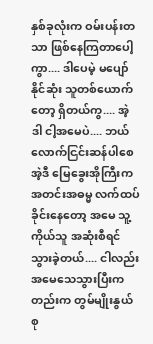နှစ်ခုလုံးက ဝမ်းပန်းတသာ ဖြစ်နေကြတာပေါ့ကွာ.... ဒါပေမဲ့ မပျော်နိုင်ဆုံး သူတစ်ယောက်တော့ ရှိတယ်ကွ.... အဲ့ဒါ ငါ့အမေပဲ.... ဘယ်လောက်ငြင်းဆန်ပါစေ အဲ့ဒီ မြေခွေးအိုကြီးက အတင်းအဓမ္မ လက်ထပ်ခိုင်းနေတော့ အမေ သူ့ကိုယ်သူ အဆုံးစီရင်သွားခဲ့တယ်.... ငါလည်း အမေသေသွားပြီးကတည်းက တွမ်မျိုးနွယ်စု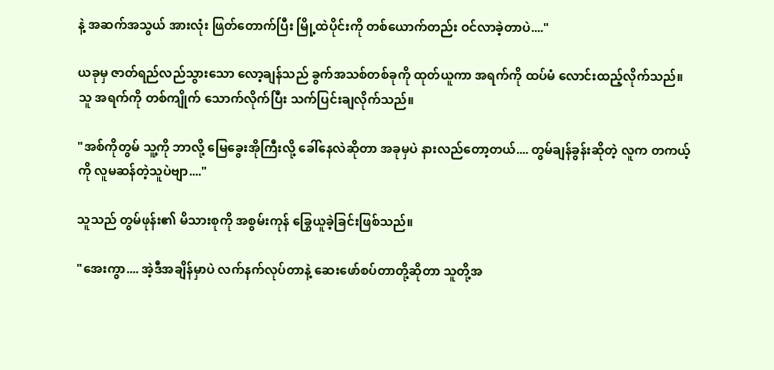နဲ့ အဆက်အသွယ် အားလုံး ဖြတ်တောက်ပြီး မြို့ထဲပိုင်းကို တစ်ယောက်တည်း ဝင်လာခဲ့တာပဲ...."

ယခုမှ ဇာတ်ရည်လည်သွားသော လော့ချန်သည် ခွက်အသစ်တစ်ခုကို ထုတ်ယူကာ အရက်ကို ထပ်မံ လောင်းထည့်လိုက်သည်။ သူ အရက်ကို တစ်ကျိုက် သောက်လိုက်ပြီး သက်ပြင်းချလိုက်သည်။

"အစ်ကိုတွမ် သူ့ကို ဘာလို့ မြေခွေးအိုကြီးလို့ ခေါ်နေလဲဆိုတာ အခုမှပဲ နားလည်တော့တယ်.... တွမ်ချန်ခွန်းဆိုတဲ့ လူက တကယ့်ကို လူမဆန်တဲ့သူပဲဗျာ...."

သူသည် တွမ်ဖုန်း၏ မိသားစုကို အစွမ်းကုန် ခြွေယူခဲ့ခြင်းဖြစ်သည်။

"အေးကွာ.... အဲ့ဒီအချိန်မှာပဲ လက်နက်လုပ်တာနဲ့ ဆေးဖော်စပ်တာတို့ဆိုတာ သူတို့အ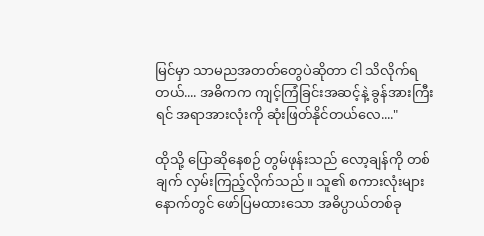မြင်မှာ သာမညအတတ်တွေပဲဆိုတာ ငါ သိလိုက်ရတယ်.... အဓိကက ကျင့်ကြံခြင်းအဆင့်နဲ့ ခွန်အားကြီးရင် အရာအားလုံးကို ဆုံးဖြတ်နိုင်တယ်လေ...."

ထိုသို့ ပြောဆိုနေစဉ် တွမ်ဖုန်းသည် လော့ချန်ကို တစ်ချက် လှမ်းကြည့်လိုက်သည်။ သူ၏ စကားလုံးများနောက်တွင် ဖော်ပြမထားသော အဓိပ္ပာယ်တစ်ခု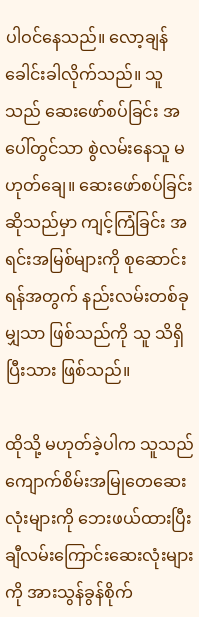ပါဝင်နေသည်။ လော့ချန် ခေါင်းခါလိုက်သည်။ သူသည် ဆေးဖော်စပ်ခြင်း အပေါ်တွင်သာ စွဲလမ်းနေသူ မဟုတ်ချေ။ ဆေးဖော်စပ်ခြင်းဆိုသည်မှာ ကျင့်ကြံခြင်း အရင်းအမြစ်များကို စုဆောင်းရန်အတွက် နည်းလမ်းတစ်ခုမျှသာ ဖြစ်သည်ကို သူ သိရှိပြီးသား ဖြစ်သည်။

ထိုသို့ မဟုတ်ခဲ့ပါက သူသည် ကျောက်စိမ်းအမြုတေဆေးလုံးများကို ဘေးဖယ်ထားပြီး ချီလမ်းကြောင်းဆေးလုံးများကို အားသွန်ခွန်စိုက်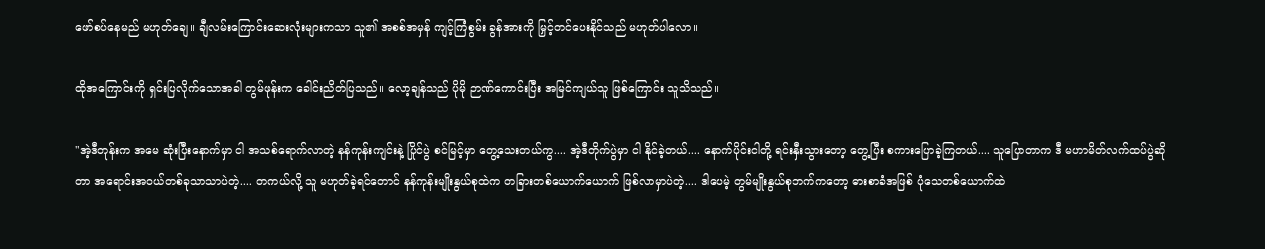ဖော်စပ်နေမည် မဟုတ်ချေ။ ချီလမ်းကြောင်းဆေးလုံးများကသာ သူ၏ အစစ်အမှန် ကျင့်ကြံစွမ်း ခွန်အားကို မြှင့်တင်ပေးနိုင်သည် မဟုတ်ပါလော။

ထိုအကြောင်းကို ရှင်းပြလိုက်သောအခါ တွမ်ဖုန်းက ခေါင်းညိတ်ပြသည်။ လော့ချန်သည် ပိုမို ဉာဏ်ကောင်းပြီး အမြင်ကျယ်သူ ဖြစ်ကြောင်း သူသိသည်။

"အဲ့ဒီတုန်းက အမေ ဆုံးပြီးနောက်မှာ ငါ အသစ်ရောက်လာတဲ့ နန်ကုန်းကျင်းနဲ့ ပြိုင်ပွဲ စင်မြင့်မှာ တွေ့သေးတယ်ကွ.... အဲ့ဒီတိုက်ပွဲမှာ ငါ နိုင်ခဲ့တယ်.... နောက်ပိုင်းငါတို့ ရင်းနှီးသွားတော့ တွေ့ပြီး စကားပြောခဲ့ကြတယ်.... သူပြောတာက ဒီ မဟာမိတ်လက်ထပ်ပွဲဆိုတာ အရောင်းအဝယ်တစ်ခုသာသာပဲတဲ့.... တကယ်လို့ သူ မဟုတ်ခဲ့ရင်တောင် နန်ကုန်းမျိုးနွယ်စုထဲက တခြားတစ်ယောက်ယောက် ဖြစ်လာမှာပဲတဲ့.... ဒါပေမဲ့ တွမ်မျိုးနွယ်စုဘက်ကတော့ ဓားစာခံအဖြစ် ပုံသေတစ်ယောက်ထဲ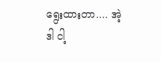ရွေးထားတာ.... အဲ့ဒါ ငါ့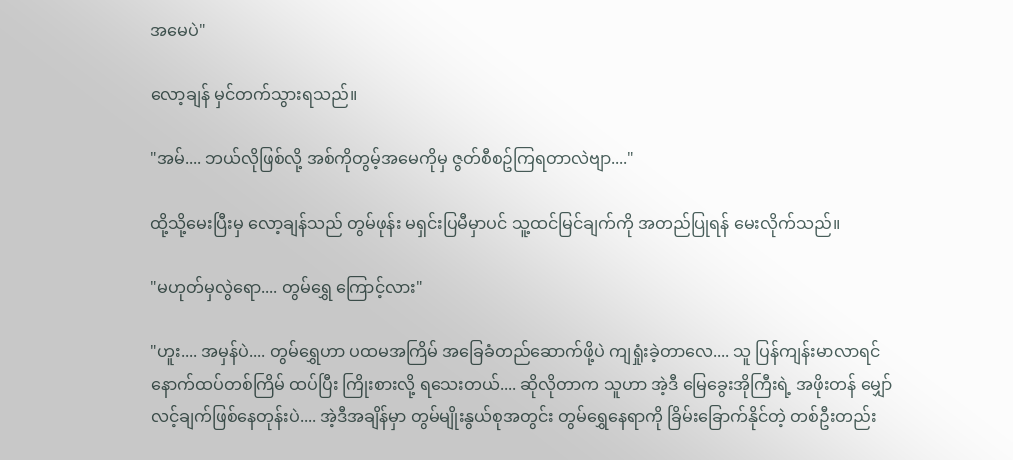အမေပဲ"

လော့ချန် မှင်တက်သွားရသည်။

"အမ်.... ဘယ်လိုဖြစ်လို့ အစ်ကိုတွမ့်အမေကိုမှ ဇွတ်စီစဥ်ကြရတာလဲဗျာ...."

ထို့သို့မေးပြီးမှ လော့ချန်သည် တွမ်ဖုန်း မရှင်းပြမီမှာပင် သူ့ထင်မြင်ချက်ကို အတည်ပြုရန် မေးလိုက်သည်။

"မဟုတ်မှလွဲရော.... တွမ်ရွှေ ကြောင့်လား"

"ဟူး.... အမှန်ပဲ.... တွမ်ရွှေဟာ ပထမအကြိမ် အခြေခံတည်ဆောက်ဖို့ပဲ ကျရှုံးခဲ့တာလေ.... သူ ပြန်ကျန်းမာလာရင် နောက်ထပ်တစ်ကြိမ် ထပ်ပြီး ကြိုးစားလို့ ရသေးတယ်.... ဆိုလိုတာက သူဟာ အဲ့ဒီ မြေခွေးအိုကြီးရဲ့ အဖိုးတန် မျှော်လင့်ချက်ဖြစ်နေတုန်းပဲ.... အဲ့ဒီအချိန်မှာ တွမ်မျိုးနွယ်စုအတွင်း တွမ်ရွှေနေရာကို ခြိမ်းခြောက်နိုင်တဲ့ တစ်ဦးတည်း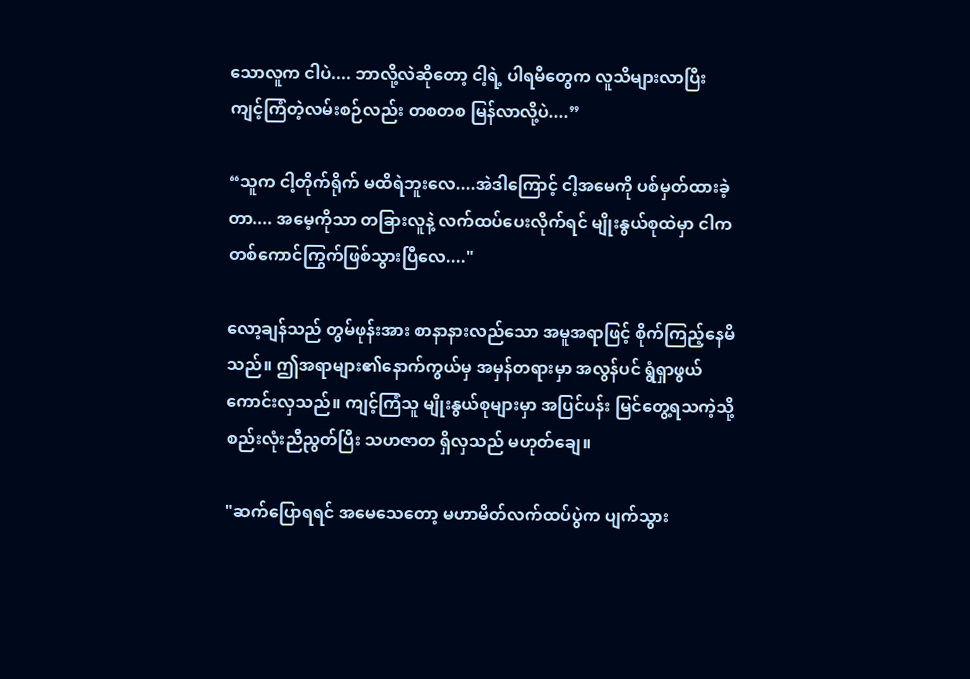သောလူက ငါပဲ.... ဘာလို့လဲဆိုတော့ ငါ့ရဲ့ ပါရမီတွေက လူသိများလာပြီး ကျင့်ကြံတဲ့လမ်းစဉ်လည်း တစတစ မြန်လာလို့ပဲ....”

“သူက ငါ့တိုက်ရိုက် မထိရဲဘူးလေ....အဲဒါကြောင့် ငါ့အမေကို ပစ်မှတ်ထားခဲ့တာ.... အမေ့ကိုသာ တခြားလူနဲ့ လက်ထပ်ပေးလိုက်ရင် မျိုးနွယ်စုထဲမှာ ငါက တစ်ကောင်ကြွက်ဖြစ်သွားပြီလေ...."

လော့ချန်သည် တွမ်ဖုန်းအား စာနာနားလည်သော အမူအရာဖြင့် စိုက်ကြည့်နေမိသည်။ ဤအရာများ၏နောက်ကွယ်မှ အမှန်တရားမှာ အလွန်ပင် ရွံရှာဖွယ် ကောင်းလှသည်။ ကျင့်ကြံသူ မျိုးနွယ်စုများမှာ အပြင်ပန်း မြင်တွေ့ရသကဲ့သို့ စည်းလုံးညီညွတ်ပြီး သဟဇာတ ရှိလှသည် မဟုတ်ချေ။

"ဆက်ပြောရရင် အမေသေတော့ မဟာမိတ်လက်ထပ်ပွဲက ပျက်သွား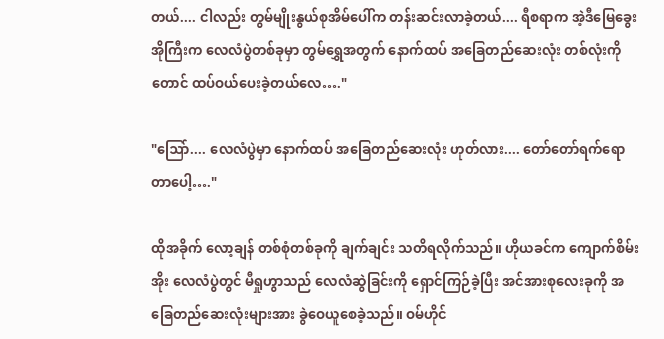တယ်.... ငါလည်း တွမ်မျိုးနွယ်စုအိမ်ပေါ်က တန်းဆင်းလာခဲ့တယ်.... ရီစရာက အဲ့ဒီမြေခွေးအိုကြီးက လေလံပွဲတစ်ခုမှာ တွမ်ရွှေအတွက် နောက်ထပ် အခြေတည်ဆေးလုံး တစ်လုံးကိုတောင် ထပ်ဝယ်ပေးခဲ့တယ်လေ…."

"ဩော်.... လေလံပွဲမှာ နောက်ထပ် အခြေတည်ဆေးလုံး ဟုတ်လား.... တော်တော်ရက်ရောတာပေါ့…."

ထိုအခိုက် လော့ချန် တစ်စုံတစ်ခုကို ချက်ချင်း သတိရလိုက်သည်။ ဟိုယခင်က ကျောက်စိမ်းအိုး လေလံပွဲတွင် မီရှုဟွာသည် လေလံဆွဲခြင်းကို ရှောင်ကြဉ်ခဲ့ပြီး အင်အားစုလေးခုကို အခြေတည်ဆေးလုံးများအား ခွဲဝေယူစေခဲ့သည်။ ဝမ်ဟိုင်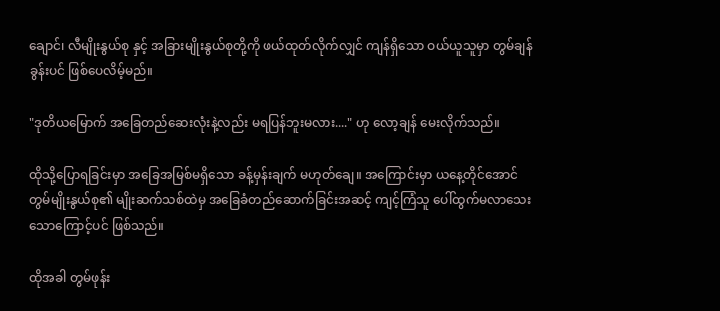ချောင်၊ လီမျိုးနွယ်စု နှင့် အခြားမျိုးနွယ်စုတို့ကို ဖယ်ထုတ်လိုက်လျှင် ကျန်ရှိသော ဝယ်ယူသူမှာ တွမ်ချန်ခွန်းပင် ဖြစ်ပေလိမ့်မည်။

"ဒုတိယမြောက် အခြေတည်ဆေးလုံးနဲ့လည်း မရပြန်ဘူးမလား...." ဟု လော့ချန် မေးလိုက်သည်။

ထိုသို့ပြောရခြင်းမှာ အခြေအမြစ်မရှိသော ခန့်မှန်းချက် မဟုတ်ချေ။ အကြောင်းမှာ ယနေ့တိုင်အောင် တွမ်မျိုးနွယ်စု၏ မျိုးဆက်သစ်ထဲမှ အခြေခံတည်ဆောက်ခြင်းအဆင့် ကျင့်ကြံသူ ပေါ်ထွက်မလာသေးသောကြောင့်ပင် ဖြစ်သည်။

ထိုအခါ တွမ်ဖုန်း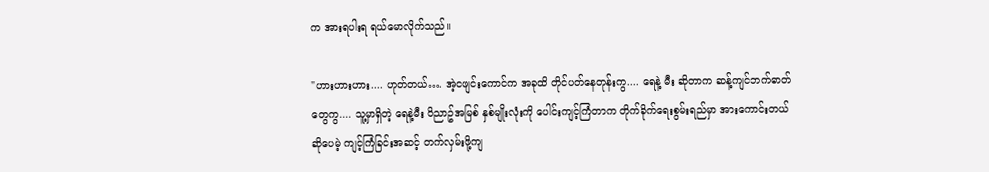က အားရပါးရ ရယ်မောလိုက်သည်။

"ဟားဟားဟား.... ဟုတ်တယ်…. အဲ့ငဖျင်းကောင်က အခုထိ တိုင်ပတ်နေတုန်းကွ.... ရေနဲ့ မီး ဆိုတာက ဆန့်ကျင်ဘက်ဓာတ်တွေကွ.... သူ့မှာရှိတဲ့ ရေနဲ့မီး ဝိညာဥ်အမြစ် နှစ်မျိုးလုံးကို ပေါင်းကျင့်ကြံတာက တိုက်ခိုက်ရေးစွမ်းရည်မှာ အားကောင်းတယ် ဆိုပေမဲ့ ကျင့်ကြံခြင်းအဆင့် တက်လှမ်းဖို့ကျ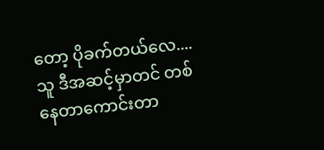တော့ ပိုခက်တယ်လေ.... သူ ဒီအဆင့်မှာတင် တစ်နေတာကောင်းတာ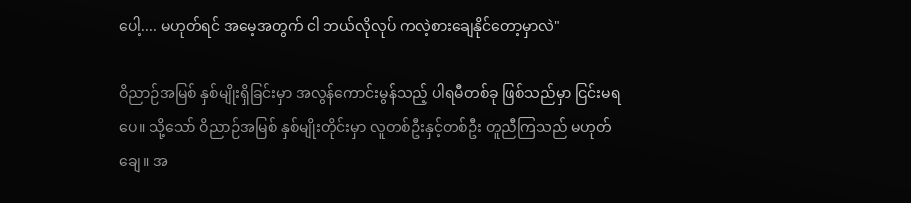ပေါ့.... မဟုတ်ရင် အမေ့အတွက် ငါ ဘယ်လိုလုပ် ကလဲ့စားချေနိုင်တော့မှာလဲ"

ဝိညာဉ်အမြစ် နှစ်မျိုးရှိခြင်းမှာ အလွန်ကောင်းမွန်သည့် ပါရမီတစ်ခု ဖြစ်သည်မှာ ငြင်းမရပေ။ သို့သော် ဝိညာဉ်အမြစ် နှစ်မျိုးတိုင်းမှာ လူတစ်ဦးနှင့်တစ်ဦး တူညီကြသည် မဟုတ်ချေ။ အ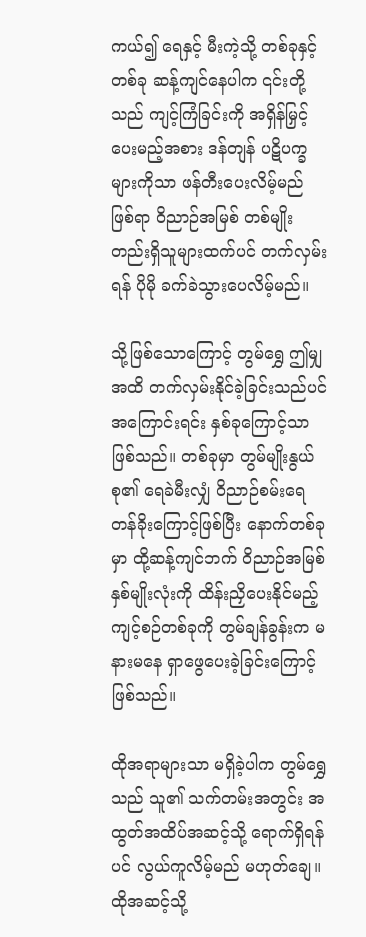ကယ်၍ ရေနှင့် မီးကဲ့သို့ တစ်ခုနှင့်တစ်ခု ဆန့်ကျင်နေပါက ၎င်းတို့သည် ကျင့်ကြံခြင်းကို အရှိန်မြှင့်ပေးမည့်အစား ဒန်တျန် ပဋိပက္ခများကိုသာ ဖန်တီးပေးလိမ့်မည် ဖြစ်ရာ ဝိညာဉ်အမြစ် တစ်မျိုးတည်းရှိသူများထက်ပင် တက်လှမ်းရန် ပိုမို ခက်ခဲသွားပေလိမ့်မည်။

သို့ဖြစ်သောကြောင့် တွမ်ရွှေ ဤမျှအထိ တက်လှမ်းနိုင်ခဲ့ခြင်းသည်ပင် အကြောင်းရင်း နှစ်ခုကြောင့်သာ ဖြစ်သည်။ တစ်ခုမှာ တွမ်မျိုးနွယ်စု၏ ရေခဲမီးလျှံ ဝိညာဉ်စမ်းရေ တန်ခိုးကြောင့်ဖြစ်ပြီး နောက်တစ်ခုမှာ ထို့ဆန့်ကျင်ဘက် ဝိညာဉ်အမြစ် နှစ်မျိုးလုံးကို ထိန်းညှိပေးနိုင်မည့် ကျင့်စဉ်တစ်ခုကို တွမ်ချန်ခွန်းက မနားမနေ ရှာဖွေပေးခဲ့ခြင်းကြောင့် ဖြစ်သည်။

ထိုအရာများသာ မရှိခဲ့ပါက တွမ်ရွှေသည် သူ၏ သက်တမ်းအတွင်း အထွတ်အထိပ်အဆင့်သို့ ရောက်ရှိရန်ပင် လွယ်ကူလိမ့်မည် မဟုတ်ချေ။ ထိုအဆင့်သို့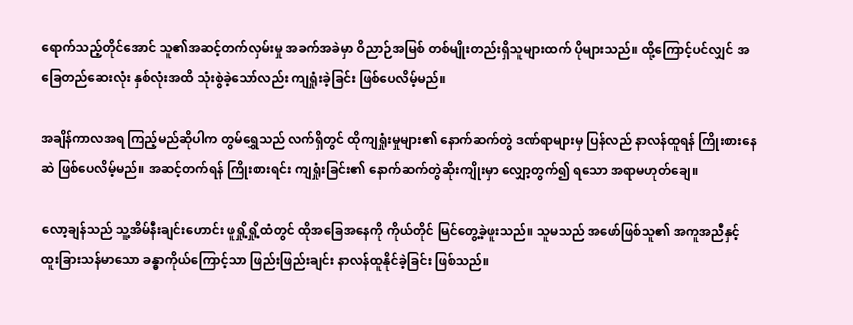ရောက်သည့်တိုင်အောင် သူ၏အဆင့်တက်လှမ်းမှု အခက်အခဲမှာ ဝိညာဉ်အမြစ် တစ်မျိုးတည်းရှိသူများထက် ပိုများသည်။ ထို့ကြောင့်ပင်လျှင် အခြေတည်ဆေးလုံး နှစ်လုံးအထိ သုံးစွဲခဲ့သော်လည်း ကျရှုံးခဲ့ခြင်း ဖြစ်ပေလိမ့်မည်။

အချိန်ကာလအရ ကြည့်မည်ဆိုပါက တွမ်ရွှေသည် လက်ရှိတွင် ထိုကျရှုံးမှုများ၏ နောက်ဆက်တွဲ ဒဏ်ရာများမှ ပြန်လည် နာလန်ထူရန် ကြိုးစားနေဆဲ ဖြစ်ပေလိမ့်မည်။ အဆင့်တက်ရန် ကြိုးစားရင်း ကျရှုံးခြင်း၏ နောက်ဆက်တွဲဆိုးကျိုးမှာ လျှော့တွက်၍ ရသော အရာမဟုတ်ချေ။

လော့ချန်သည် သူ့အိမ်နီးချင်းဟောင်း ဖူရှို့ရှို့ထံတွင် ထိုအခြေအနေကို ကိုယ်တိုင် မြင်တွေ့ခဲ့ဖူးသည်။ သူမသည် အဖော်ဖြစ်သူ၏ အကူအညီနှင့် ထူးခြားသန်မာသော ခန္ဓာကိုယ်ကြောင့်သာ ဖြည်းဖြည်းချင်း နာလန်ထူနိုင်ခဲ့ခြင်း ဖြစ်သည်။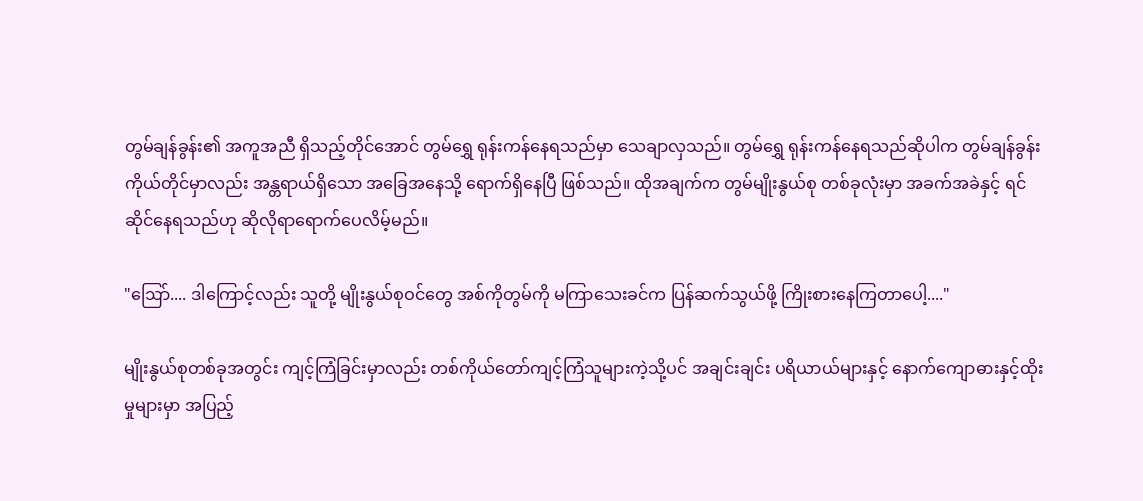တွမ်ချန်ခွန်း၏ အကူအညီ ရှိသည့်တိုင်အောင် တွမ်ရွှေ ရုန်းကန်နေရသည်မှာ သေချာလှသည်။ တွမ်ရွှေ ရုန်းကန်နေရသည်ဆိုပါက တွမ်ချန်ခွန်း ကိုယ်တိုင်မှာလည်း အန္တရာယ်ရှိသော အခြေအနေသို့ ရောက်ရှိနေပြီ ဖြစ်သည်။ ထိုအချက်က တွမ်မျိုးနွယ်စု တစ်ခုလုံးမှာ အခက်အခဲနှင့် ရင်ဆိုင်နေရသည်ဟု ဆိုလိုရာရောက်ပေလိမ့်မည်။

"ဩော်.... ဒါကြောင့်လည်း သူတို့ မျိုးနွယ်စုဝင်တွေ အစ်ကိုတွမ်ကို မကြာသေးခင်က ပြန်ဆက်သွယ်ဖို့ ကြိုးစားနေကြတာပေါ့...."

မျိုးနွယ်စုတစ်ခုအတွင်း ကျင့်ကြံခြင်းမှာလည်း တစ်ကိုယ်တော်ကျင့်ကြံသူများကဲ့သို့ပင် အချင်းချင်း ပရိယာယ်များနှင့် နောက်ကျောဓားနှင့်ထိုးမှုများမှာ အပြည့်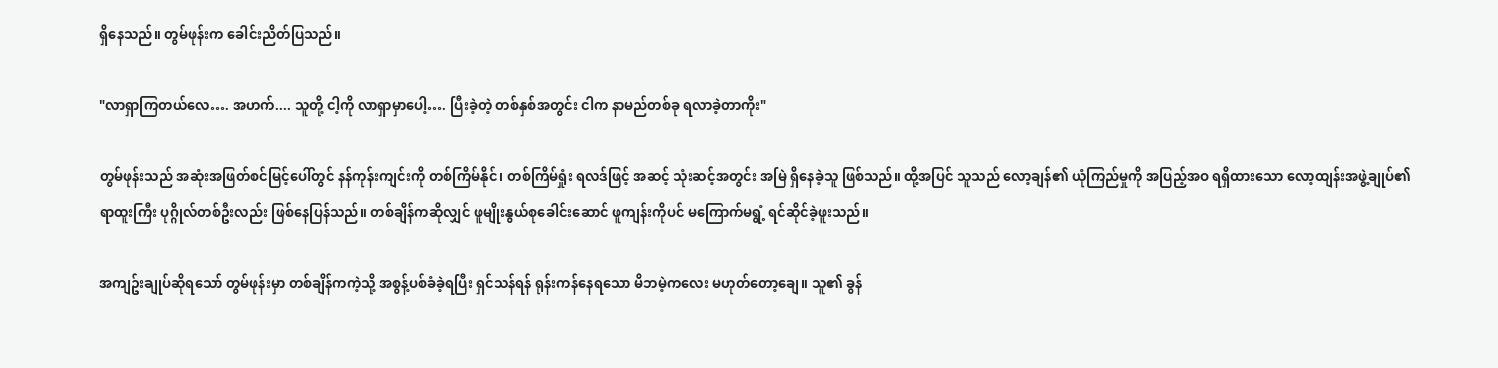ရှိနေသည်။ တွမ်ဖုန်းက ခေါင်းညိတ်ပြသည်။

"လာရှာကြတယ်လေ…. အဟက်.... သူတို့ ငါ့ကို လာရှာမှာပေါ့…. ပြီးခဲ့တဲ့ တစ်နှစ်အတွင်း ငါက နာမည်တစ်ခု ရလာခဲ့တာကိုး"

တွမ်ဖုန်းသည် အဆုံးအဖြတ်စင်မြင့်ပေါ်တွင် နန်ကုန်းကျင်းကို တစ်ကြိမ်နိုင်၊ တစ်ကြိမ်ရှုံး ရလဒ်ဖြင့် အဆင့် သုံးဆင့်အတွင်း အမြဲ ရှိနေခဲ့သူ ဖြစ်သည်။ ထို့အပြင် သူသည် လော့ချန်၏ ယုံကြည်မှုကို အပြည့်အဝ ရရှိထားသော လော့ထျန်းအဖွဲ့ချုပ်၏ ရာထူးကြီး ပုဂ္ဂိုလ်တစ်ဦးလည်း ဖြစ်နေပြန်သည်။ တစ်ချိန်ကဆိုလျှင် ဖူမျိုးနွယ်စုခေါင်းဆောင် ဖူကျန်းကိုပင် မကြောက်မရွံ့ ရင်ဆိုင်ခဲ့ဖူးသည်။

အကျဥ်းချုပ်ဆိုရသော် တွမ်ဖုန်းမှာ တစ်ချိန်ကကဲ့သို့ အစွန့်ပစ်ခံခဲ့ရပြီး ရှင်သန်ရန် ရုန်းကန်နေရသော မိဘမဲ့ကလေး မဟုတ်တော့ချေ။ သူ၏ ခွန်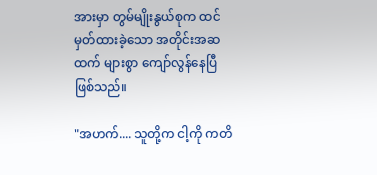အားမှာ တွမ်မျိုးနွယ်စုက ထင်မှတ်ထားခဲ့သော အတိုင်းအဆထက် များစွာ ကျော်လွန်နေပြီ ဖြစ်သည်။

"အဟက်.... သူတို့က ငါ့ကို ကတိ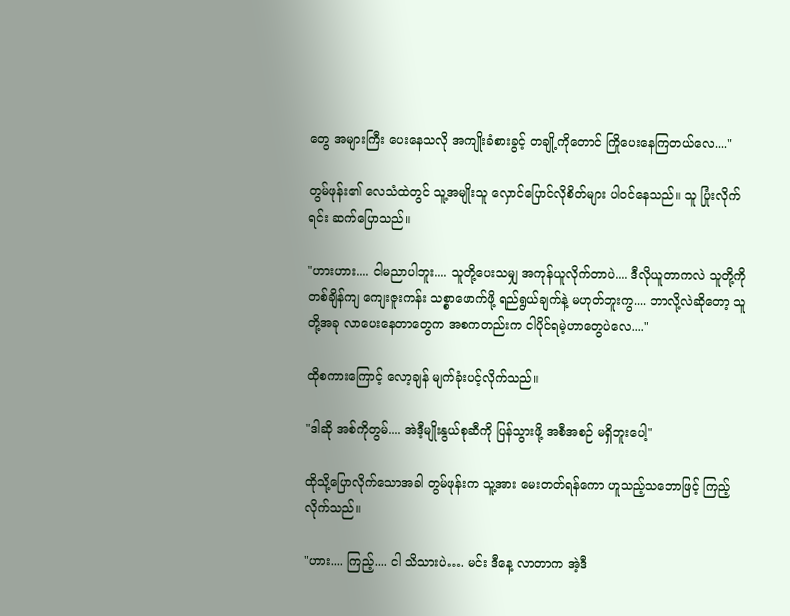တွေ အများကြီး ပေးနေသလို အကျိုးခံစားခွင့် တချို့ကိုတောင် ကြိုပေးနေကြတယ်လေ...."

တွမ်ဖုန်း၏ လေသံထဲတွင် သူ့အမျိုးသူ လှောင်ပြောင်လိုစိတ်များ ပါဝင်နေသည်။ သူ ပြုံးလိုက်ရင်း ဆက်ပြောသည်။

"ဟားဟား.... ငါမညာပါဘူး.... သူတို့ပေးသမျှ အကုန်ယူလိုက်တာပဲ.... ဒီလိုယူတာကလဲ သူတို့ကို တစ်ချိန်ကျ ကျေးဇူးကန်း သစ္စာဖောက်ဖို့ ရည်ရွယ်ချက်နဲ့ မဟုတ်ဘူးကွ.... ဘာလို့လဲဆိုတော့ သူတို့အခု လာပေးနေတာတွေက အစကတည်းက ငါပိုင်ရမဲ့ဟာတွေပဲလေ...."

ထိုစကားကြောင့် လော့ချန် မျက်ခုံးပင့်လိုက်သည်။

"ဒါဆို အစ်ကိုတွမ်.... အဲဒီ့မျိုးနွယ်စုဆီကို ပြန်သွားဖို့ အစီအစဉ် မရှိဘူးပေါ့"

ထိုသို့ပြောလိုက်သောအခါ တွမ်ဖုန်းက သူ့အား မေးတတ်ရန်ကော ဟူသည့်သဘောဖြင့် ကြည့်လိုက်သည်။

"ဟား.... ကြည့်.... ငါ သိသားပဲ…. မင်း ဒီနေ့ လာတာက အဲ့ဒီ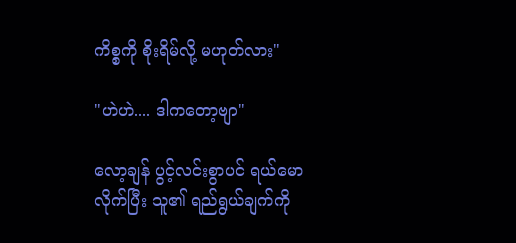ကိစ္စကို စိုးရိမ်လို့ မဟုတ်လား"

"ဟဲဟဲ.... ဒါကတော့ဗျာ"

လော့ချန် ပွင့်လင်းစွာပင် ရယ်မောလိုက်ပြီး သူ၏ ရည်ရွယ်ချက်ကို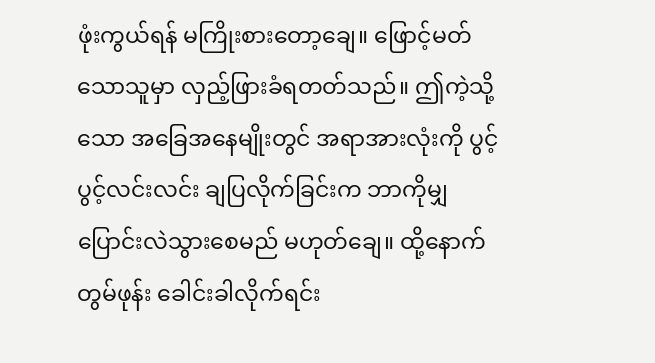ဖုံးကွယ်ရန် မကြိုးစားတော့ချေ။ ဖြောင့်မတ်သောသူမှာ လှည့်ဖြားခံရတတ်သည်။ ဤကဲ့သို့သော အခြေအနေမျိုးတွင် အရာအားလုံးကို ပွင့်ပွင့်လင်းလင်း ချပြလိုက်ခြင်းက ဘာကိုမျှ ပြောင်းလဲသွားစေမည် မဟုတ်ချေ။ ထို့နောက် တွမ်ဖုန်း ခေါင်းခါလိုက်ရင်း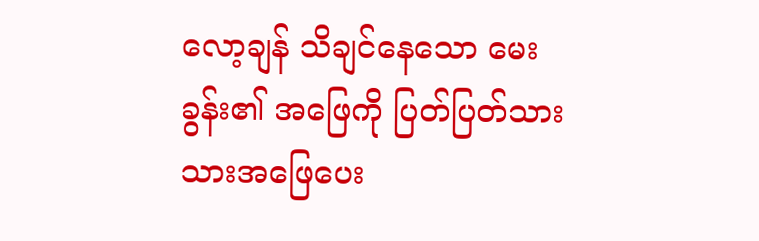လော့ချန် သိချင်နေသော မေးခွန်း၏ အဖြေကို ပြတ်ပြတ်သားသားအဖြေပေး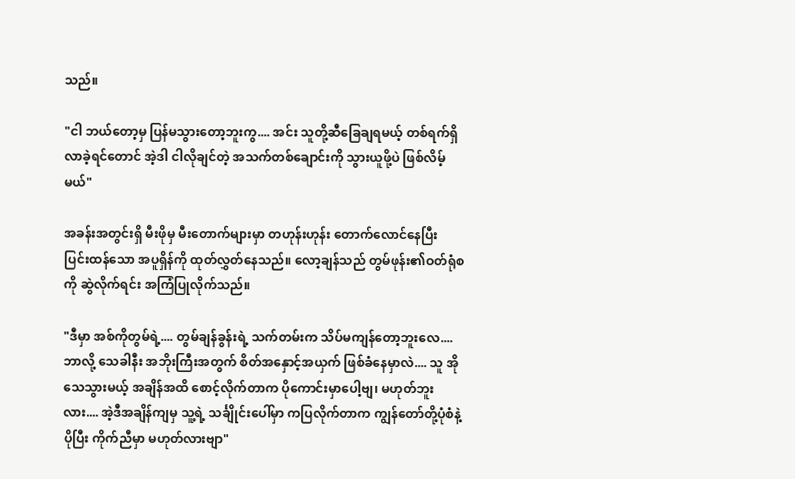သည်။

"ငါ ဘယ်တော့မှ ပြန်မသွားတော့ဘူးကွ.... အင်း သူတို့ဆီခြေချရမယ့် တစ်ရက်ရှိလာခဲ့ရင်တောင် အဲ့ဒါ ငါလိုချင်တဲ့ အသက်တစ်ချောင်းကို သွားယူဖို့ပဲ ဖြစ်လိမ့်မယ်"

အခန်းအတွင်းရှိ မီးဖိုမှ မီးတောက်များမှာ တဟုန်းဟုန်း တောက်လောင်နေပြီး ပြင်းထန်သော အပူရှိန်ကို ထုတ်လွှတ်နေသည်။ လော့ချန်သည် တွမ်ဖုန်း၏ဝတ်ရုံစကို ဆွဲလိုက်ရင်း အကြံပြုလိုက်သည်။

"ဒီမှာ အစ်ကိုတွမ်ရဲ့.... တွမ်ချန်ခွန်းရဲ့ သက်တမ်းက သိပ်မကျန်တော့ဘူးလေ.... ဘာလို့ သေခါနီး အဘိုးကြီးအတွက် စိတ်အနှောင့်အယှက် ဖြစ်ခံနေမှာလဲ.... သူ အိုသေသွားမယ့် အချိန်အထိ စောင့်လိုက်တာက ပိုကောင်းမှာပေါ့ဗျ၊ မဟုတ်ဘူးလား.... အဲ့ဒီအချိန်ကျမှ သူ့ရဲ့ သင်္ချိုင်းပေါ်မှာ ကပြလိုက်တာက ကျွန်တော်တို့ပုံစံနဲ့ ပိုပြီး ကိုက်ညီမှာ မဟုတ်လားဗျာ"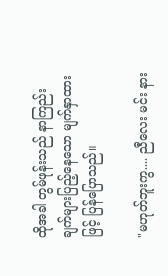ထိုအခါ တွမ်ဖုန်းသည် နာကြည်းချက်များပြည့်နေသော မျက်နှာထားဖြင့် ပြန်ပြောသည်။

"မဟုတ်ဘူးကွ.... ညီလေး မင်း နား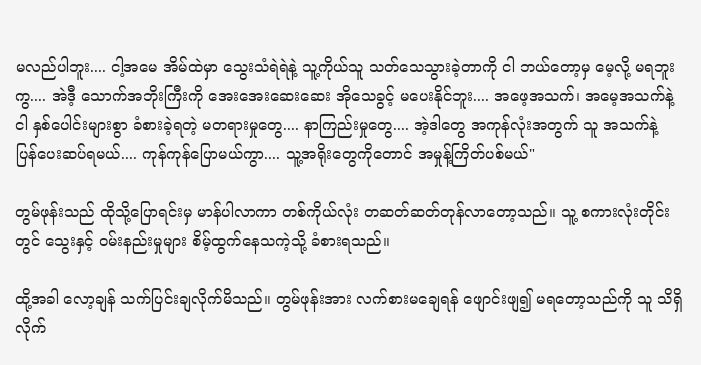မလည်ပါဘူး.... ငါ့အမေ အိမ်ထဲမှာ သွေးသံရဲရဲနဲ့ သူ့ကိုယ်သူ သတ်သေသွားခဲ့တာကို ငါ ဘယ်တော့မှ မေ့လို့ မရဘူးကွ.... အဲဒီ့ သောက်အဘိုးကြီးကို အေးအေးဆေးဆေး အိုသေခွင့် မပေးနိုင်ဘူး.... အဖေ့အသက်၊ အမေ့အသက်နဲ့ ငါ နှစ်ပေါင်းများစွာ ခံစားခဲ့ရတဲ့ မတရားမှုတွေ.... နာကြည်းမှုတွေ.... အဲ့ဒါတွေ အကုန်လုံးအတွက် သူ အသက်နဲ့ ပြန်ပေးဆပ်ရမယ်.... ကုန်ကုန်ပြောမယ်ကွာ.... သူ့အရိုးတွေကိုတောင် အမှုန့်ကြိတ်ပစ်မယ်"

တွမ်ဖုန်းသည် ထိုသို့ပြောရင်းမှ မာန်ပါလာကာ တစ်ကိုယ်လုံး တဆတ်ဆတ်တုန်လာတော့သည်။ သူ့ စကားလုံးတိုင်းတွင် သွေးနှင့် ဝမ်းနည်းမှုများ စိမ့်ထွက်နေသကဲ့သို့ ခံစားရသည်။

ထို့အခါ လော့ချန် သက်ပြင်းချလိုက်မိသည်။ တွမ်ဖုန်းအား လက်စားမချေရန် ဖျောင်းဖျ၍ မရတော့သည်ကို သူ သိရှိလိုက်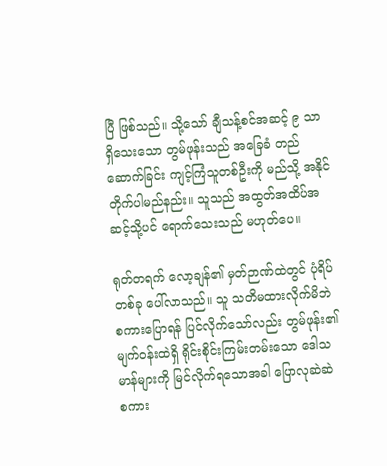ပြီ ဖြစ်သည်။ သို့သော် ချီသန့်စင်အဆင့် ၉ သာ ရှိသေးသော တွမ်ဖုန်းသည် အခြေခံ တည်ဆောက်ခြင်း ကျင့်ကြံသူတစ်ဦးကို မည်သို့ အနိုင်တိုက်ပါမည်နည်း။ သူသည် အထွတ်အထိပ်အဆင့်သို့ပင် ရောက်သေးသည် မဟုတ်ပေ။

ရုတ်တရက် လော့ချန်၏ မှတ်ဉာဏ်ထဲတွင် ပုံရိပ်တစ်ခု ပေါ်လာသည်။ သူ သတိမထားလိုက်မိဘဲ စကားပြောရန် ပြင်လိုက်သော်လည်း တွမ်ဖုန်း၏ မျက်ဝန်းထဲရှိ ရိုင်းစိုင်းကြမ်းတမ်းသော ဒေါသမာန်များကို မြင်လိုက်ရသောအခါ ပြောလုဆဲဆဲ စကား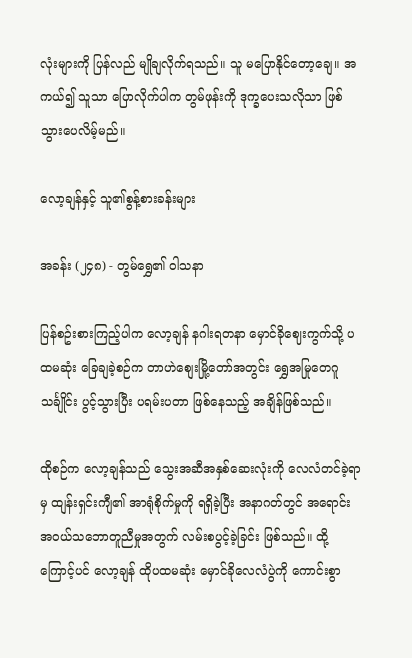လုံးများကို ပြန်လည် မျိုချလိုက်ရသည်။ သူ မပြောနိုင်တော့ချေ။ အကယ်၍ သူသာ ပြောလိုက်ပါက တွမ်ဖုန်းကို ဒုက္ခပေးသလိုသာ ဖြစ်သွားပေလိမ့်မည်။

လော့ချန်နှင့် သူ၏စွန့်စားခန်းများ

အခန်း (၂၄၈) - တွမ်ရွှေ၏ ဝါသနာ

ပြန်စဥ်းစားကြည့်ပါက လော့ချန် နဂါးရတနာ မှောင်ခိုဈေးကွက်သို့ ပထမဆုံး ခြေချခဲ့စဉ်က တာဟဲစျေးမြို့တော်အတွင်း ရွှေအမြုတေဂူသင်္ချိုင်း ပွင့်သွားပြီး ပရမ်းပတာ ဖြစ်နေသည့် အချိန်ဖြစ်သည်။

ထိုစဉ်က လော့ချန်သည် သွေးအဆီအနှစ်ဆေးလုံးကို လေလံတင်ခဲ့ရာမှ ထျန်းရှင်းကျီ၏ အာရုံစိုက်မှုကို ရရှိခဲ့ပြီး အနာဂတ်တွင် အရောင်းအဝယ်သဘောတူညီမှုအတွက် လမ်းစပွင့်ခဲ့ခြင်း ဖြစ်သည်။ ထို့ကြောင့်ပင် လော့ချန် ထိုပထမဆုံး မှောင်ခိုလေလံပွဲကို ကောင်းစွာ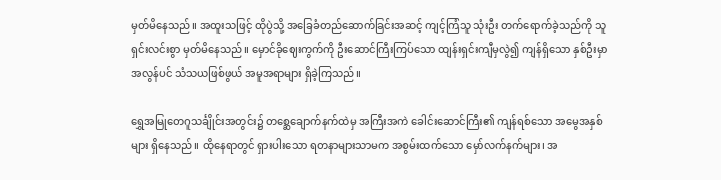မှတ်မိနေသည်။ အထူးသဖြင့် ထိုပွဲသို့ အခြေခံတည်ဆောက်ခြင်းအဆင့် ကျင့်ကြံသူ သုံးဦး တက်ရောက်ခဲ့သည်ကို သူ ရှင်းလင်းစွာ မှတ်မိနေသည်။ မှောင်ခိုဈေးကွက်ကို ဦးဆောင်ကြီးကြပ်သော ထျန်းရှင်းကျီမှလွဲ၍ ကျန်ရှိသော နှစ်ဦးမှာ အလွန်ပင် သံသယဖြစ်ဖွယ် အမူအရာများ ရှိခဲ့ကြသည်။

ရွှေအမြုတေဂူသင်္ချိုင်းအတွင်း၌ တစ္ဆေချောက်နက်ထဲမှ အကြီးအကဲ ခေါင်းဆောင်ကြီး၏ ကျန်ရစ်သော အမွေအနှစ်များ ရှိနေသည်။ ထိုနေရာတွင် ရှားပါးသော ရတနာများသာမက အစွမ်းထက်သော မှော်လက်နက်များ၊ အ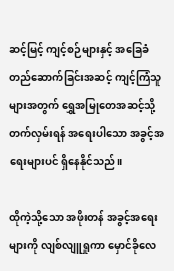ဆင့်မြင့် ကျင့်စဉ်များနှင့် အခြေခံတည်ဆောက်ခြင်းအဆင့် ကျင့်ကြံသူများအတွက် ရွှေအမြုတေအဆင့်သို့ တက်လှမ်းရန် အရေးပါသော အခွင့်အရေးများပင် ရှိနေနိုင်သည်။

ထိုကဲ့သို့သော အဖိုးတန် အခွင့်အရေးများကို လျစ်လျူရှုကာ မှောင်ခိုလေ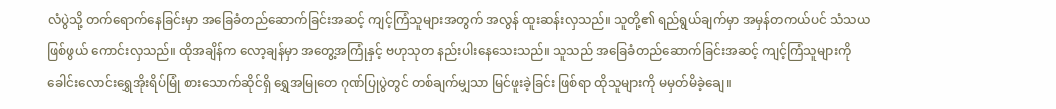လံပွဲသို့ တက်ရောက်နေခြင်းမှာ အခြေခံတည်ဆောက်ခြင်းအဆင့် ကျင့်ကြံသူများအတွက် အလွန် ထူးဆန်းလှသည်။ သူတို့၏ ရည်ရွယ်ချက်မှာ အမှန်တကယ်ပင် သံသယဖြစ်ဖွယ် ကောင်းလှသည်။ ထိုအချိန်က လော့ချန်မှာ အတွေ့အကြုံနှင့် ဗဟုသုတ နည်းပါးနေသေးသည်။ သူသည် အခြေခံတည်ဆောက်ခြင်းအဆင့် ကျင့်ကြံသူများကို ခေါင်းလောင်းရွှေအိုးရိပ်မြုံ စားသောက်ဆိုင်ရှိ ရွှေအမြုတေ ဂုဏ်ပြုပွဲတွင် တစ်ချက်မျှသာ မြင်ဖူးခဲ့ခြင်း ဖြစ်ရာ ထိုသူများကို မမှတ်မိခဲ့ချေ။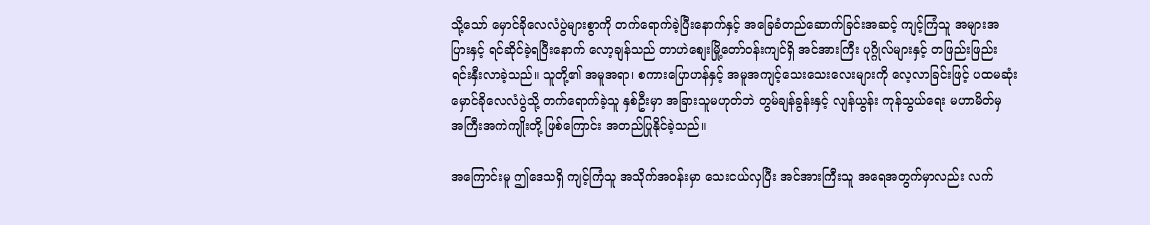သို့သော် မှောင်ခိုလေလံပွဲများစွာကို တက်ရောက်ခဲ့ပြီးနောက်နှင့် အခြေခံတည်ဆောက်ခြင်းအဆင့် ကျင့်ကြံသူ အများအပြားနှင့် ရင်ဆိုင်ခဲ့ရပြီးနောက် လော့ချန်သည် တာဟဲစျေးမြို့တော်ဝန်းကျင်ရှိ အင်အားကြီး ပုဂ္ဂိုလ်များနှင့် တဖြည်းဖြည်း ရင်းနှီးလာခဲ့သည်။ သူတို့၏ အမူအရာ၊ စကားပြောဟန်နှင့် အမူအကျင့်သေးသေးလေးများကို လေ့လာခြင်းဖြင့် ပထမဆုံး မှောင်ခိုလေလံပွဲသို့ တက်ရောက်ခဲ့သူ နှစ်ဦးမှာ အခြားသူမဟုတ်ဘဲ တွမ်ချန်ခွန်းနှင့် လျန်ယွန်း ကုန်သွယ်ရေး မဟာမိတ်မှ အကြီးအကဲကျိုးတို့ ဖြစ်ကြောင်း အတည်ပြုနိုင်ခဲ့သည်။

အကြောင်းမူ ဤဒေသရှိ ကျင့်ကြံသူ အသိုက်အဝန်းမှာ သေးငယ်လှပြီး အင်အားကြီးသူ အရေအတွက်မှာလည်း လက်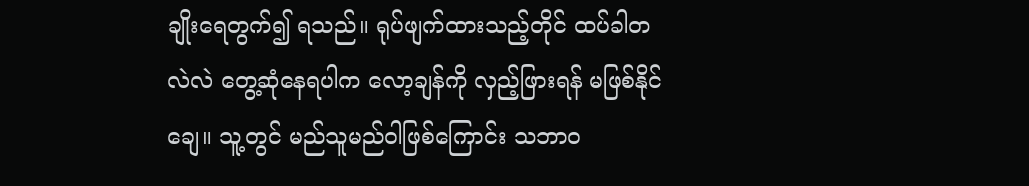ချိုးရေတွက်၍ ရသည်။ ရုပ်ဖျက်ထားသည့်တိုင် ထပ်ခါတလဲလဲ တွေ့ဆုံနေရပါက လော့ချန်ကို လှည့်ဖြားရန် မဖြစ်နိုင်ချေ။ သူ့တွင် မည်သူမည်ဝါဖြစ်ကြောင်း သဘာဝ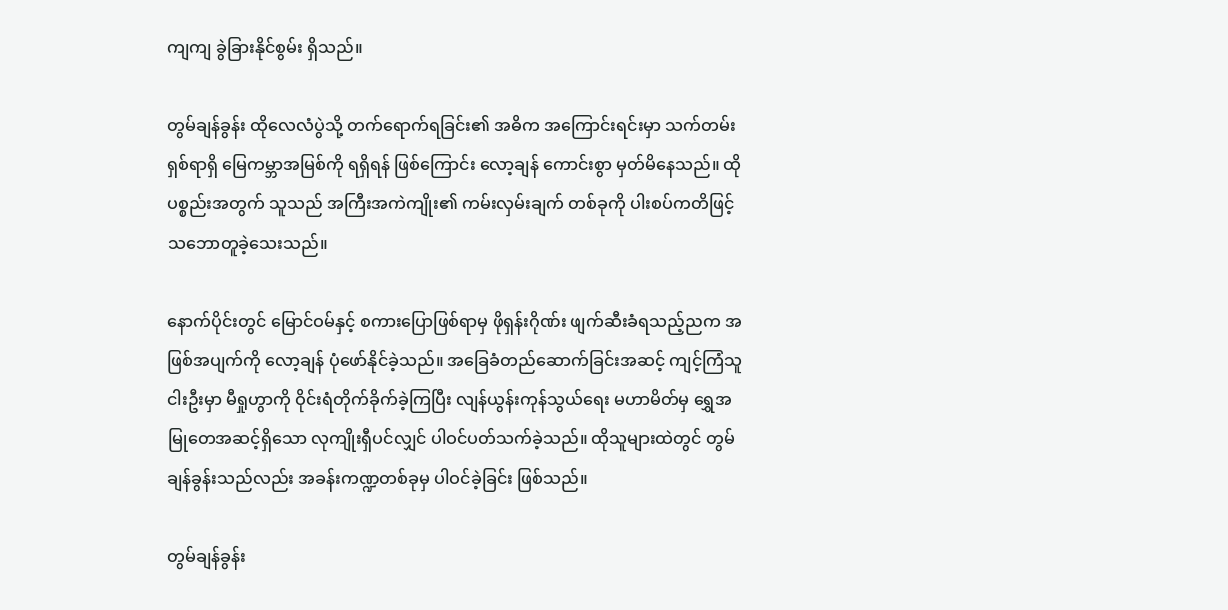ကျကျ ခွဲခြားနိုင်စွမ်း ရှိသည်။

တွမ်ချန်ခွန်း ထိုလေလံပွဲသို့ တက်ရောက်ရခြင်း၏ အဓိက အကြောင်းရင်းမှာ သက်တမ်း ရှစ်ရာရှိ မြေကမ္ဘာအမြစ်ကို ရရှိရန် ဖြစ်ကြောင်း လော့ချန် ကောင်းစွာ မှတ်မိနေသည်။ ထိုပစ္စည်းအတွက် သူသည် အကြီးအကဲကျိုး၏ ကမ်းလှမ်းချက် တစ်ခုကို ပါးစပ်ကတိဖြင့် သဘောတူခဲ့သေးသည်။

နောက်ပိုင်းတွင် မြောင်ဝမ်နှင့် စကားပြောဖြစ်ရာမှ ဖိုရှန်းဂိုဏ်း ဖျက်ဆီးခံရသည့်ညက အဖြစ်အပျက်ကို လော့ချန် ပုံဖော်နိုင်ခဲ့သည်။ အခြေခံတည်ဆောက်ခြင်းအဆင့် ကျင့်ကြံသူ ငါးဦးမှာ မီရှုဟွာကို ဝိုင်းရံတိုက်ခိုက်ခဲ့ကြပြီး လျန်ယွန်းကုန်သွယ်ရေး မဟာမိတ်မှ ရွှေအမြုတေအဆင့်ရှိသော လုကျိုးရှီပင်လျှင် ပါဝင်ပတ်သက်ခဲ့သည်။ ထိုသူများထဲတွင် တွမ်ချန်ခွန်းသည်လည်း အခန်းကဏ္ဍတစ်ခုမှ ပါဝင်ခဲ့ခြင်း ဖြစ်သည်။

တွမ်ချန်ခွန်း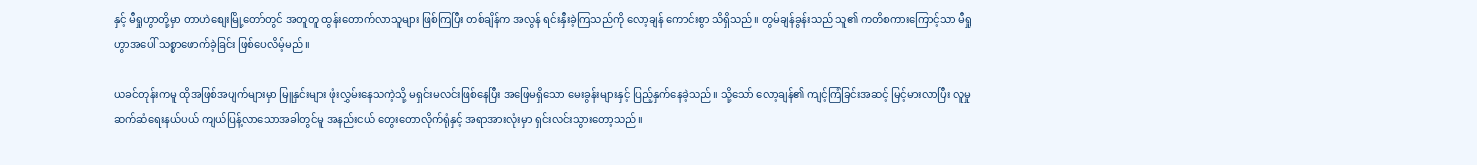နှင့် မီရှုဟွာတို့မှာ တာဟဲစျေးမြို့တော်တွင် အတူတူ ထွန်းတောက်လာသူများ ဖြစ်ကြပြီး တစ်ချိန်က အလွန် ရင်းနှီးခဲ့ကြသည်ကို လော့ချန် ကောင်းစွာ သိရှိသည်။ တွမ်ချန်ခွန်းသည် သူ၏ ကတိစကားကြောင့်သာ မီရှုဟွာအပေါ် သစ္စာဖောက်ခဲ့ခြင်း ဖြစ်ပေလိမ့်မည်။

ယခင်တုန်းကမူ ထိုအဖြစ်အပျက်များမှာ မြူနှင်းများ ဖုံးလွှမ်းနေသကဲ့သို့ မရှင်းမလင်းဖြစ်နေပြီး အဖြေမရှိသော မေးခွန်းများနှင့် ပြည့်နှက်နေခဲ့သည်။ သို့သော် လော့ချန်၏ ကျင့်ကြံခြင်းအဆင့် မြင့်မားလာပြီး လူမှုဆက်ဆံရေးနယ်ပယ် ကျယ်ပြန့်လာသောအခါတွင်မူ အနည်းငယ် တွေးတောလိုက်ရုံနှင့် အရာအားလုံးမှာ ရှင်းလင်းသွားတော့သည်။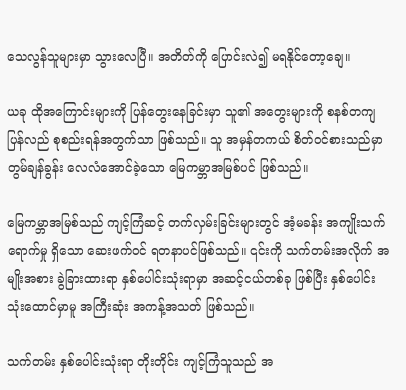သေလွန်သူများမှာ သွားလေပြီ။ အတိတ်ကို ပြောင်းလဲ၍ မရနိုင်တော့ချေ။

ယခု ထိုအကြောင်းများကို ပြန်တွေးနေခြင်းမှာ သူ၏ အတွေးများကို စနစ်တကျ ပြန်လည် စုစည်းရန်အတွက်သာ ဖြစ်သည်။ သူ အမှန်တကယ် စိတ်ဝင်စားသည်မှာ တွမ်ချန်ခွန်း လေလံအောင်ခဲ့သော မြေကမ္ဘာအမြစ်ပင် ဖြစ်သည်။

မြေကမ္ဘာအမြစ်သည် ကျင့်ကြံဆင့် တက်လှမ်းခြင်းများတွင် အံ့မခန်း အကျိုးသက်ရောက်မှု ရှိသော ဆေးဖက်ဝင် ရတနာပင်ဖြစ်သည်။ ၎င်းကို သက်တမ်းအလိုက် အမျိုးအစား ခွဲခြားထားရာ နှစ်ပေါင်းသုံးရာမှာ အဆင့်ငယ်တစ်ခု ဖြစ်ပြီး နှစ်ပေါင်း သုံးထောင်မှာမူ အကြီးဆုံး အကန့်အသတ် ဖြစ်သည်။

သက်တမ်း နှစ်ပေါင်းသုံးရာ တိုးတိုင်း ကျင့်ကြံသူသည် အ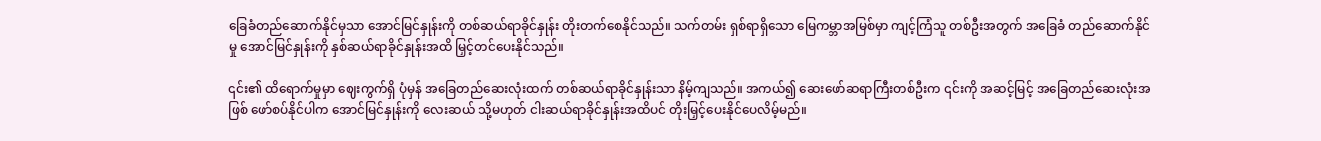ခြေခံတည်ဆောက်နိုင်မှသာ အောင်မြင်နှုန်းကို တစ်ဆယ်ရာခိုင်နှုန်း တိုးတက်စေနိုင်သည်။ သက်တမ်း ရှစ်ရာရှိသော မြေကမ္ဘာအမြစ်မှာ ကျင့်ကြံသူ တစ်ဦးအတွက် အခြေခံ တည်ဆောက်နိုင်မှု အောင်မြင်နှုန်းကို နှစ်ဆယ်ရာခိုင်နှုန်းအထိ မြှင့်တင်ပေးနိုင်သည်။

၎င်း၏ ထိရောက်မှုမှာ ဈေးကွက်ရှိ ပုံမှန် အခြေတည်ဆေးလုံးထက် တစ်ဆယ်ရာခိုင်နှုန်းသာ နိမ့်ကျသည်။ အကယ်၍ ဆေးဖော်ဆရာကြီးတစ်ဦးက ၎င်းကို အဆင့်မြင့် အခြေတည်ဆေးလုံးအဖြစ် ဖော်စပ်နိုင်ပါက အောင်မြင်နှုန်းကို လေးဆယ် သို့မဟုတ် ငါးဆယ်ရာခိုင်နှုန်းအထိပင် တိုးမြှင့်ပေးနိုင်ပေလိမ့်မည်။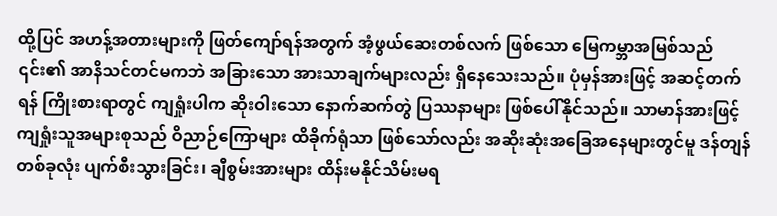ထို့ပြင် အဟန့်အတားများကို ဖြတ်ကျော်ရန်အတွက် အံ့ဖွယ်ဆေးတစ်လက် ဖြစ်သော မြေကမ္ဘာအမြစ်သည် ၎င်း၏ အာနိသင်တင်မကဘဲ အခြားသော အားသာချက်များလည်း ရှိနေသေးသည်။ ပုံမှန်အားဖြင့် အဆင့်တက်ရန် ကြိုးစားရာတွင် ကျရှုံးပါက ဆိုးဝါးသော နောက်ဆက်တွဲ ပြဿနာများ ဖြစ်ပေါ်နိုင်သည်။ သာမာန်အားဖြင့် ကျရှုံးသူအများစုသည် ဝိညာဉ်ကြောများ ထိခိုက်ရုံသာ ဖြစ်သော်လည်း အဆိုးဆုံးအခြေအနေများတွင်မူ ဒန်တျန် တစ်ခုလုံး ပျက်စီးသွားခြင်း၊ ချီစွမ်းအားများ ထိန်းမနိုင်သိမ်းမရ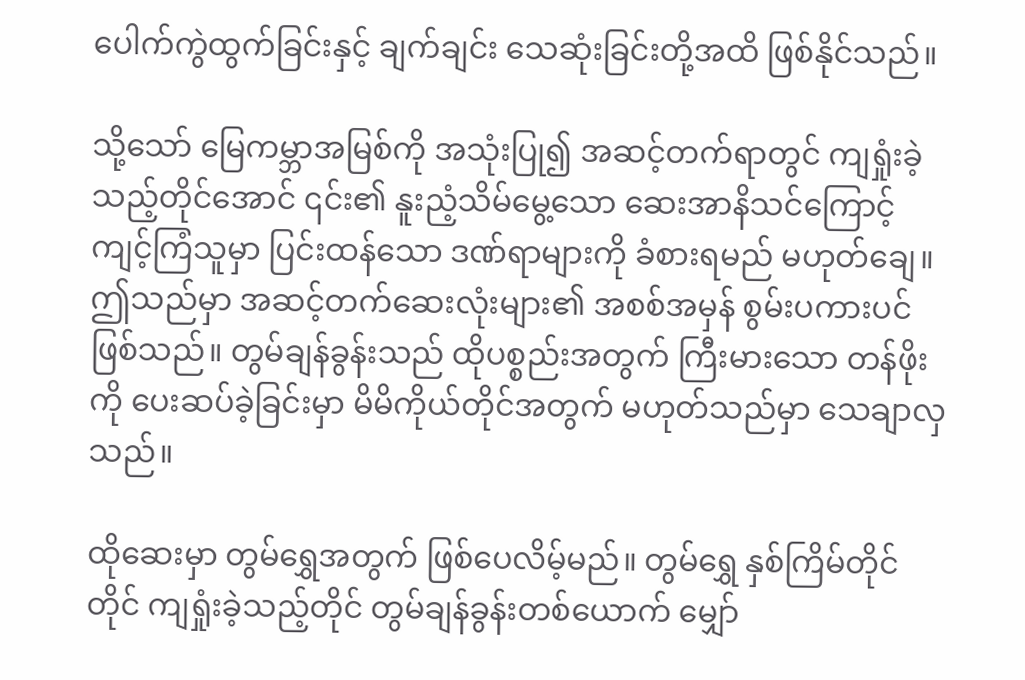ပေါက်ကွဲထွက်ခြင်းနှင့် ချက်ချင်း သေဆုံးခြင်းတို့အထိ ဖြစ်နိုင်သည်။

သို့သော် မြေကမ္ဘာအမြစ်ကို အသုံးပြု၍ အဆင့်တက်ရာတွင် ကျရှုံးခဲ့သည့်တိုင်အောင် ၎င်း၏ နူးညံ့သိမ်မွေ့သော ဆေးအာနိသင်ကြောင့် ကျင့်ကြံသူမှာ ပြင်းထန်သော ဒဏ်ရာများကို ခံစားရမည် မဟုတ်ချေ။ ဤသည်မှာ အဆင့်တက်ဆေးလုံးများ၏ အစစ်အမှန် စွမ်းပကားပင် ဖြစ်သည်။ တွမ်ချန်ခွန်းသည် ထိုပစ္စည်းအတွက် ကြီးမားသော တန်ဖိုးကို ပေးဆပ်ခဲ့ခြင်းမှာ မိမိကိုယ်တိုင်အတွက် မဟုတ်သည်မှာ သေချာလှသည်။

ထိုဆေးမှာ တွမ်ရွှေအတွက် ဖြစ်ပေလိမ့်မည်။ တွမ်ရွှေ နှစ်ကြိမ်တိုင်တိုင် ကျရှုံးခဲ့သည့်တိုင် တွမ်ချန်ခွန်းတစ်ယောက် မျှော်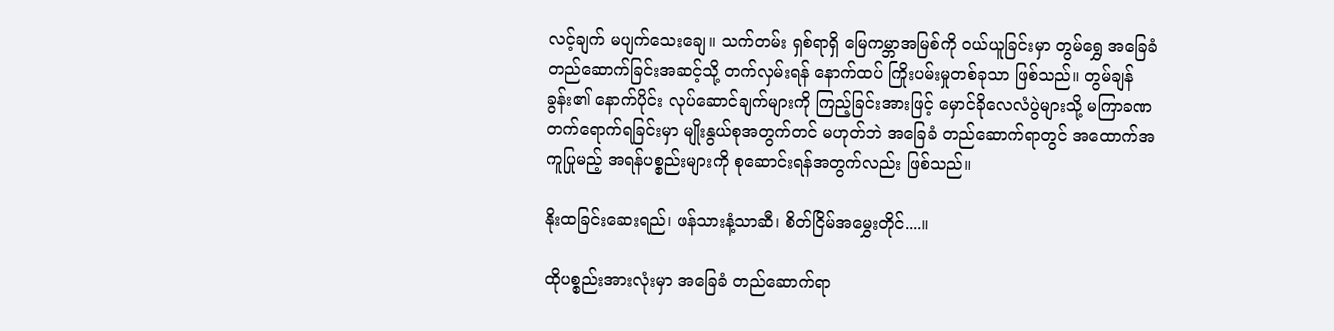လင့်ချက် မပျက်သေးချေ။ သက်တမ်း ရှစ်ရာရှိ မြေကမ္ဘာအမြစ်ကို ဝယ်ယူခြင်းမှာ တွမ်ရွှေ အခြေခံတည်ဆောက်ခြင်းအဆင့်သို့ တက်လှမ်းရန် နောက်ထပ် ကြိုးပမ်းမှုတစ်ခုသာ ဖြစ်သည်။ တွမ်ချန်ခွန်း၏ နောက်ပိုင်း လုပ်ဆောင်ချက်များကို ကြည့်ခြင်းအားဖြင့် မှောင်ခိုလေလံပွဲများသို့ မကြာခဏ တက်ရောက်ရခြင်းမှာ မျိုးနွယ်စုအတွက်တင် မဟုတ်ဘဲ အခြေခံ တည်ဆောက်ရာတွင် အထောက်အကူပြုမည့် အရန်ပစ္စည်းများကို စုဆောင်းရန်အတွက်လည်း ဖြစ်သည်။

နိုးထခြင်းဆေးရည်၊ ဖန်သားနံ့သာဆီ၊ စိတ်ငြိမ်အမွှေးတိုင်....။

ထိုပစ္စည်းအားလုံးမှာ အခြေခံ တည်ဆောက်ရာ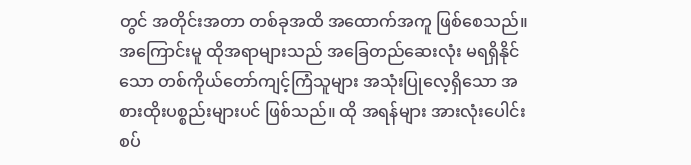တွင် အတိုင်းအတာ တစ်ခုအထိ အထောက်အကူ ဖြစ်စေသည်။အကြောင်းမူ ထိုအရာများသည် အခြေတည်ဆေးလုံး မရရှိနိုင်သော တစ်ကိုယ်တော်ကျင့်ကြံသူများ အသုံးပြုလေ့ရှိသော အစားထိုးပစ္စည်းများပင် ဖြစ်သည်။ ထို အရန်များ အားလုံးပေါင်းစပ်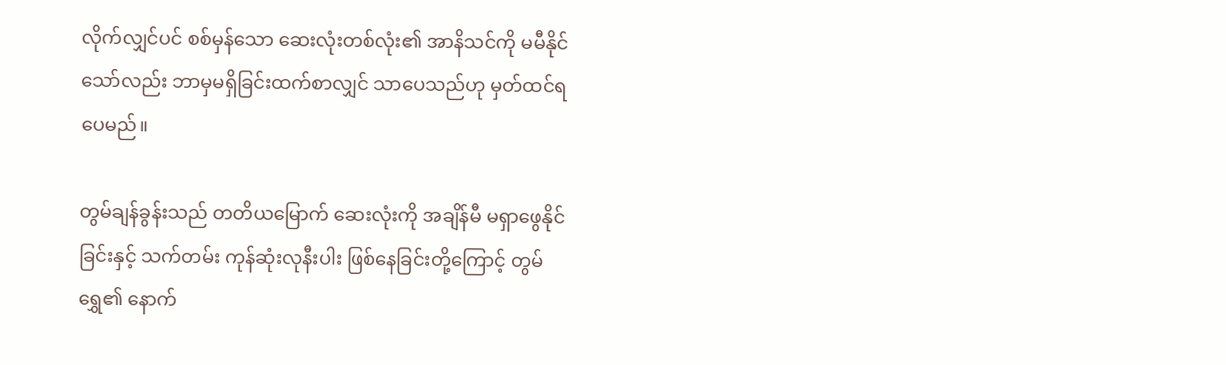လိုက်လျှင်ပင် စစ်မှန်သော ဆေးလုံးတစ်လုံး၏ အာနိသင်ကို မမီနိုင်သော်လည်း ဘာမှမရှိခြင်းထက်စာလျှင် သာပေသည်ဟု မှတ်ထင်ရပေမည်။

တွမ်ချန်ခွန်းသည် တတိယမြောက် ဆေးလုံးကို အချိန်မီ မရှာဖွေနိုင်ခြင်းနှင့် သက်တမ်း ကုန်ဆုံးလုနီးပါး ဖြစ်နေခြင်းတို့ကြောင့် တွမ်ရွှေ၏ နောက်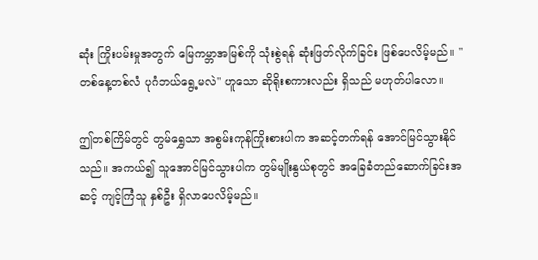ဆုံး ကြိုးပမ်းမှုအတွက် မြေကမ္ဘာအမြစ်ကို သုံးစွဲရန် ဆုံးဖြတ်လိုက်ခြင်း ဖြစ်ပေလိမ့်မည်။ "တစ်နေ့တစ်လံ ပုဂံဘယ်ရွေ့မလဲ" ဟူသော ဆိုရိုးစကားလည်း ရှိသည် မဟုတ်ပါလော။

ဤတစ်ကြိမ်တွင် တွမ်ရွှေသာ အစွမ်းကုန်ကြိုးစားပါက အဆင့်တက်ရန် အောင်မြင်သွားနိုင်သည်။ အကယ်၍ သူအောင်မြင်သွားပါက တွမ်မျိုးနွယ်စုတွင် အခြေခံတည်ဆောက်ခြင်းအဆင့် ကျင့်ကြံသူ နှစ်ဦး ရှိလာပေလိမ့်မည်။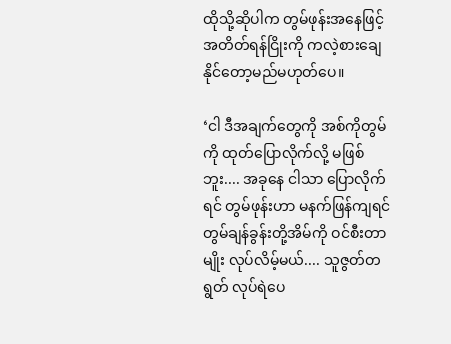ထိုသို့ဆိုပါက တွမ်ဖုန်းအနေဖြင့် အတိတ်ရန်ငြိုးကို ကလဲ့စားချေနိုင်တော့မည်မဟုတ်ပေ။

‘ငါ ဒီအချက်တွေကို အစ်ကိုတွမ်ကို ထုတ်ပြောလိုက်လို့ မဖြစ်ဘူး.... အခုနေ ငါသာ ပြောလိုက်ရင် တွမ်ဖုန်းဟာ မနက်ဖြန်ကျရင် တွမ်ချန်ခွန်းတို့အိမ်ကို ဝင်စီးတာမျိုး လုပ်လိမ့်မယ်.... သူဇွတ်တရွတ် လုပ်ရဲပေ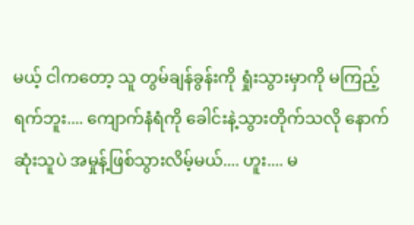မယ့် ငါကတော့ သူ တွမ်ချန်ခွန်းကို ရှုံးသွားမှာကို မကြည့်ရက်ဘူး.... ကျောက်နံရံကို ခေါင်းနဲ့သွားတိုက်သလို နောက်ဆုံးသူပဲ အမှုန့်ဖြစ်သွားလိမ့်မယ်.... ဟူး.... မ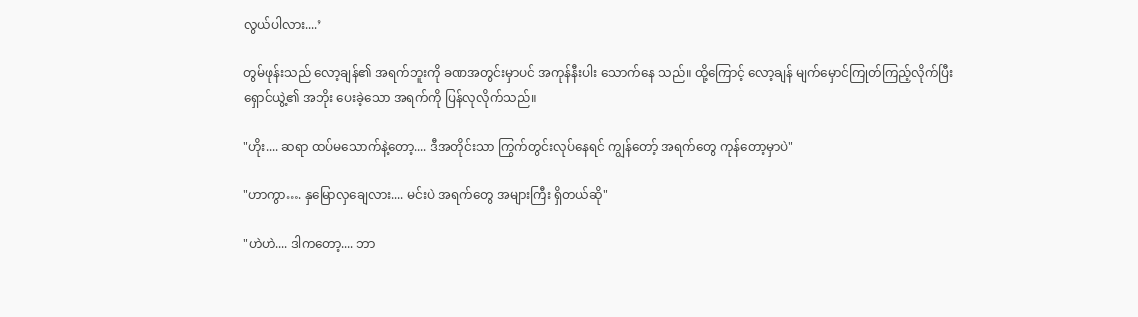လွယ်ပါလား....’

တွမ်ဖုန်းသည် လော့ချန်၏ အရက်ဘူးကို ခဏအတွင်းမှာပင် အကုန်နီးပါး သောက်နေ သည်။ ထို့ကြောင့် လော့ချန် မျက်မှောင်ကြုတ်ကြည့်လိုက်ပြီး ရှောင်ယွဲ့၏ အဘိုး ပေးခဲ့သော အရက်ကို ပြန်လုလိုက်သည်။

"ဟိုး.... ဆရာ ထပ်မသောက်နဲ့တော့.... ဒီအတိုင်းသာ ကြွက်တွင်းလုပ်နေရင် ကျွန်တော့် အရက်တွေ ကုန်တော့မှာပဲ"

"ဟာကွာ…. နှမြောလှချေလား.... မင်းပဲ အရက်တွေ အများကြီး ရှိတယ်ဆို"

"ဟဲဟဲ.... ဒါကတော့.... ဘာ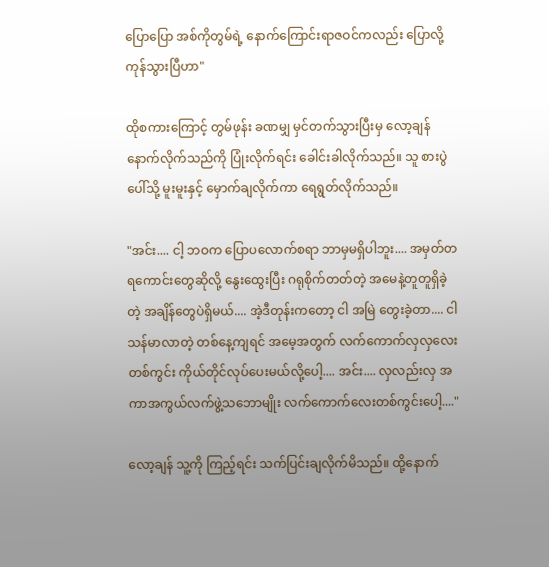ပြောပြော အစ်ကိုတွမ်ရဲ့ နောက်ကြောင်းရာဇဝင်ကလည်း ပြောလို့ကုန်သွားပြီဟာ"

ထိုစကားကြောင့် တွမ်ဖုန်း ခဏမျှ မှင်တက်သွားပြီးမှ လော့ချန် နောက်လိုက်သည်ကို ပြုံးလိုက်ရင်း ခေါင်းခါလိုက်သည်။ သူ စားပွဲပေါ်သို့ မူးမူးနှင့် မှောက်ချလိုက်ကာ ရေရွတ်လိုက်သည်။

"အင်း.... ငါ့ ဘဝက ပြောပလောက်စရာ ဘာမှမရှိပါဘူး.... အမှတ်တရကောင်းတွေဆိုလို့ နွေးထွေးပြီး ဂရုစိုက်တတ်တဲ့ အမေနဲ့တူတူရှိခဲ့တဲ့ အချိန်တွေပဲရှိမယ်.... အဲ့ဒီတုန်းကတော့ ငါ အမြဲ တွေးခဲ့တာ.... ငါ သန်မာလာတဲ့ တစ်နေ့ကျရင် အမေ့အတွက် လက်ကောက်လှလှလေးတစ်ကွင်း ကိုယ်တိုင်လုပ်ပေးမယ်လို့ပေါ့.... အင်း.... လှလည်းလှ အကာအကွယ်လက်ဖွဲ့သဘောမျိုး လက်ကောက်လေးတစ်ကွင်းပေါ့...."

လော့ချန် သူ့ကို ကြည့်ရင်း သက်ပြင်းချလိုက်မိသည်။ ထို့နောက်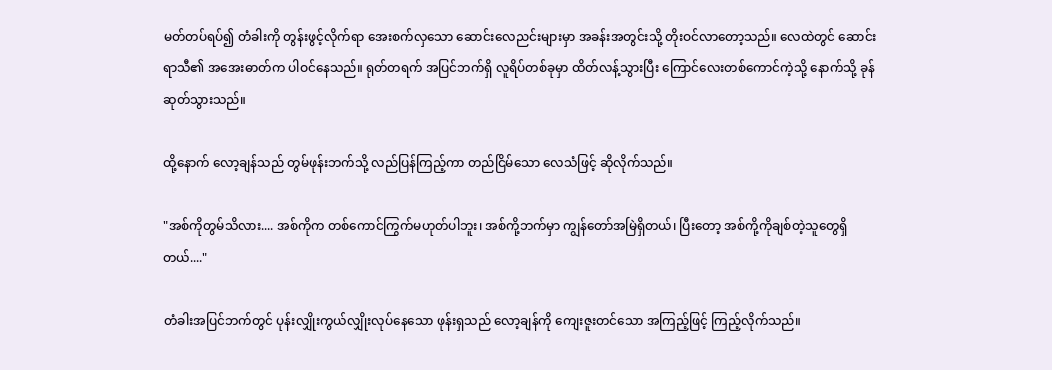မတ်တပ်ရပ်၍ တံခါးကို တွန်းဖွင့်လိုက်ရာ အေးစက်လှသော ဆောင်းလေညင်းများမှာ အခန်းအတွင်းသို့ တိုးဝင်လာတော့သည်။ လေထဲတွင် ဆောင်းရာသီ၏ အအေးဓာတ်က ပါဝင်နေသည်။ ရုတ်တရက် အပြင်ဘက်ရှိ လူရိပ်တစ်ခုမှာ ထိတ်လန့်သွားပြီး ကြောင်လေးတစ်ကောင်ကဲ့သို့ နောက်သို့ ခုန်ဆုတ်သွားသည်။

ထို့နောက် လော့ချန်သည် တွမ်ဖုန်းဘက်သို့ လည်ပြန်ကြည့်ကာ တည်ငြိမ်သော လေသံဖြင့် ဆိုလိုက်သည်။

"အစ်ကိုတွမ်သိလား.... အစ်ကိုက တစ်ကောင်ကြွက်မဟုတ်ပါဘူး၊ အစ်ကို့ဘက်မှာ ကျွန်တော်အမြဲရှိတယ်၊ ပြီးတော့ အစ်ကို့ကိုချစ်တဲ့သူတွေရှိတယ်...."

တံခါးအပြင်ဘက်တွင် ပုန်းလျှိုးကွယ်လျှိုးလုပ်နေသော ဖုန်းရှသည် လော့ချန်ကို ကျေးဇူးတင်သော အကြည့်ဖြင့် ကြည့်လိုက်သည်။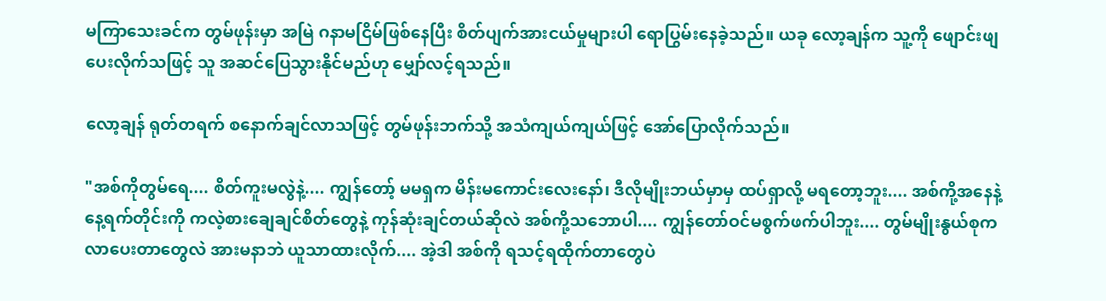မကြာသေးခင်က တွမ်ဖုန်းမှာ အမြဲ ဂနာမငြိမ်ဖြစ်နေပြီး စိတ်ပျက်အားငယ်မှုများပါ ရောပြွမ်းနေခဲ့သည်။ ယခု လော့ချန်က သူ့ကို ဖျောင်းဖျပေးလိုက်သဖြင့် သူ အဆင်ပြေသွားနိုင်မည်ဟု မျှော်လင့်ရသည်။

လော့ချန် ရုတ်တရက် စနောက်ချင်လာသဖြင့် တွမ်ဖုန်းဘက်သို့ အသံကျယ်ကျယ်ဖြင့် အော်ပြောလိုက်သည်။

"အစ်ကိုတွမ်ရေ.... စိတ်ကူးမလွဲနဲ့.... ကျွန်တော့် မမရှက မိန်းမကောင်းလေးနော်၊ ဒီလိုမျိုးဘယ်မှာမှ ထပ်ရှာလို့ မရတော့ဘူး.... အစ်ကို့အနေနဲ့ နေ့ရက်တိုင်းကို ကလဲ့စားချေချင်စိတ်တွေနဲ့ ကုန်ဆုံးချင်တယ်ဆိုလဲ အစ်ကို့သဘောပါ.... ကျွန်တော်ဝင်မစွက်ဖက်ပါဘူး.... တွမ်မျိုးနွယ်စုက လာပေးတာတွေလဲ အားမနာဘဲ ယူသာထားလိုက်.... အဲ့ဒါ အစ်ကို ရသင့်ရထိုက်တာတွေပဲ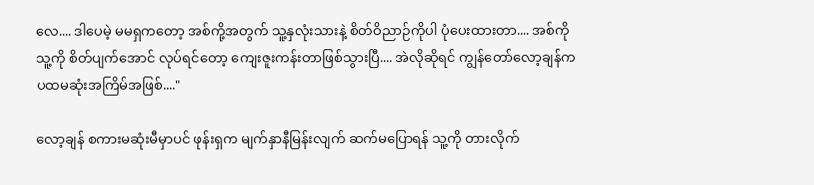လေ.... ဒါပေမဲ့ မမရှကတော့ အစ်ကို့အတွက် သူ့နှလုံးသားနဲ့ စိတ်ဝိညာဉ်ကိုပါ ပုံပေးထားတာ.... အစ်ကို သူ့ကို စိတ်ပျက်အောင် လုပ်ရင်တော့ ကျေးဇူးကန်းတာဖြစ်သွားပြီ.... အဲလိုဆိုရင် ကျွန်တော်လော့ချန်က ပထမဆုံးအကြိမ်အဖြစ်...."

လော့ချန် စကားမဆုံးမီမှာပင် ဖုန်းရှက မျက်နှာနီမြန်းလျက် ဆက်မပြောရန် သူ့ကို တားလိုက်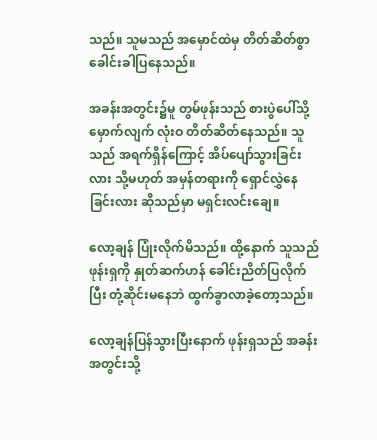သည်။ သူမသည် အမှောင်ထဲမှ တိတ်ဆိတ်စွာ ခေါင်းခါပြနေသည်။

အခန်းအတွင်း၌မူ တွမ်ဖုန်းသည် စားပွဲပေါ်သို့ မှောက်လျက် လုံးဝ တိတ်ဆိတ်နေသည်။ သူသည် အရက်ရှိန်ကြောင့် အိပ်ပျော်သွားခြင်းလား သို့မဟုတ် အမှန်တရားကို ရှောင်လွှဲနေခြင်းလား ဆိုသည်မှာ မရှင်းလင်းချေ။

လော့ချန် ပြုံးလိုက်မိသည်။ ထို့နောက် သူသည် ဖုန်းရှကို နှုတ်ဆက်ဟန် ခေါင်းညိတ်ပြလိုက်ပြီး တုံ့ဆိုင်းမနေဘဲ ထွက်ခွာလာခဲ့တော့သည်။

လော့ချန်ပြန်သွားပြီးနောက် ဖုန်းရှသည် အခန်းအတွင်းသို့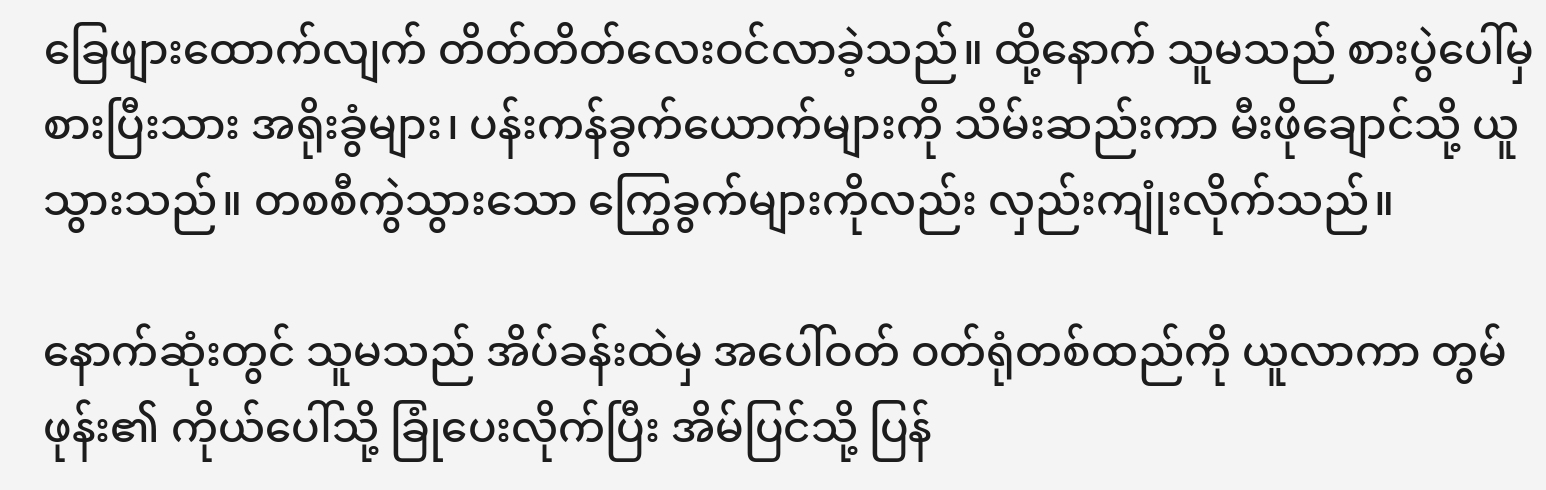ခြေဖျားထောက်လျက် တိတ်တိတ်လေးဝင်လာခဲ့သည်။ ထို့နောက် သူမသည် စားပွဲပေါ်မှ စားပြီးသား အရိုးခွံများ၊ ပန်းကန်ခွက်ယောက်များကို သိမ်းဆည်းကာ မီးဖိုချောင်သို့ ယူသွားသည်။ တစစီကွဲသွားသော ကြွေခွက်များကိုလည်း လှည်းကျုံးလိုက်သည်။

နောက်ဆုံးတွင် သူမသည် အိပ်ခန်းထဲမှ အပေါ်ဝတ် ဝတ်ရုံတစ်ထည်ကို ယူလာကာ တွမ်ဖုန်း၏ ကိုယ်ပေါ်သို့ ခြုံပေးလိုက်ပြီး အိမ်ပြင်သို့ ပြန်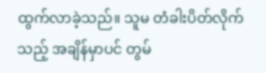ထွက်လာခဲ့သည်။ သူမ တံခါးပိတ်လိုက်သည့် အချိန်မှာပင် တွမ်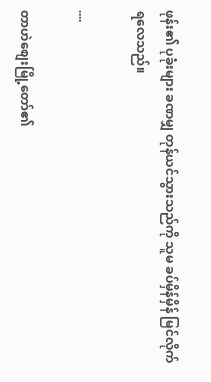ဖုန်း၏ ပုခုံးများ ခဏမျှ တုန်ယင်သွားသည်ကို သူမ ခပ်မှိန်မှိန် မြင်လိုက်ရလေသည်။

....

တာဟဲစျေးမြို့တော်၏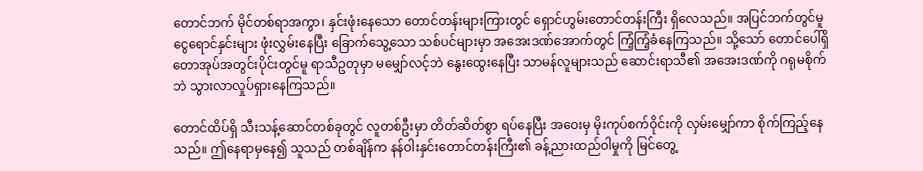တောင်ဘက် မိုင်တစ်ရာအကွာ၊ နှင်းဖုံးနေသော တောင်တန်းများကြားတွင် ရှောင်ဟွမ်းတောင်တန်းကြီး ရှိလေသည်။ အပြင်ဘက်တွင်မူ ငွေရောင်နှင်းများ ဖုံးလွှမ်းနေပြီး ခြောက်သွေ့သော သစ်ပင်များမှာ အအေးဒဏ်အောက်တွင် ကြံ့ကြံ့ခံနေကြသည်။ သို့သော် တောင်ပေါ်ရှိ တောအုပ်အတွင်းပိုင်းတွင်မူ ရာသီဥတုမှာ မမျှော်လင့်ဘဲ နွေးထွေးနေပြီး သာမန်လူများသည် ဆောင်းရာသီ၏ အအေးဒဏ်ကို ဂရုမစိုက်ဘဲ သွားလာလှုပ်ရှားနေကြသည်။

တောင်ထိပ်ရှိ သီးသန့်ဆောင်တစ်ခုတွင် လူတစ်ဦးမှာ တိတ်ဆိတ်စွာ ရပ်နေပြီး အဝေးမှ မိုးကုပ်စက်ဝိုင်းကို လှမ်းမျှော်ကာ စိုက်ကြည့်နေသည်။ ဤနေရာမှနေ၍ သူသည် တစ်ချိန်က နန်ဝါးနှင်းတောင်တန်းကြီး၏ ခန့်ညားထည်ဝါမှုကို မြင်တွေ့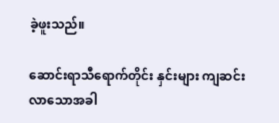ခဲ့ဖူးသည်။

ဆောင်းရာသီရောက်တိုင်း နှင်းများ ကျဆင်းလာသောအခါ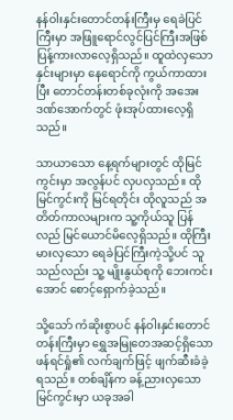နန်ဝါးနှင်းတောင်တန်းကြီးမှ ရေခဲပြင်ကြီးမှာ အဖြူရောင်လွင်ပြင်ကြီးအဖြစ် ပြန့်ကားလာလေ့ရှိသည်။ ထူထဲလှသော နှင်းများမှာ နေရောင်ကို ကွယ်ကာထားပြီး တောင်တန်းတစ်ခုလုံးကို အအေးဒဏ်အောက်တွင် ဖုံးအုပ်ထားလေ့ရှိသည်။

သာယာသော နေ့ရက်များတွင် ထိုမြင်ကွင်းမှာ အလွန်ပင် လှပလှသည်။ ထိုမြင်ကွင်းကို မြင်ရတိုင်း ထိုလူသည် အတိတ်ကာလများက သူ့ကိုယ်သူ ပြန်လည် မြင်ယောင်မိလေ့ရှိသည်။ ထိုကြီးမားလှသော ရေခဲပြင်ကြီးကဲ့သို့ပင် သူသည်လည်း သူ့ မျိုးနွယ်စုကို ဘေးကင်းအောင် စောင့်ရှောက်ခဲ့သည်။

သို့သော် ကံဆိုးစွာပင် နန်ဝါးနှင်းတောင်တန်းကြီးမှာ ရွှေအမြုတေအဆင့်ရှိသော ဖန်ရင်ရှုံ၏ လက်ချက်ဖြင့် ဖျက်ဆီးခံခဲ့ရသည်။ တစ်ချိန်က ခန့်ညားလှသော မြင်ကွင်းမှာ ယခုအခါ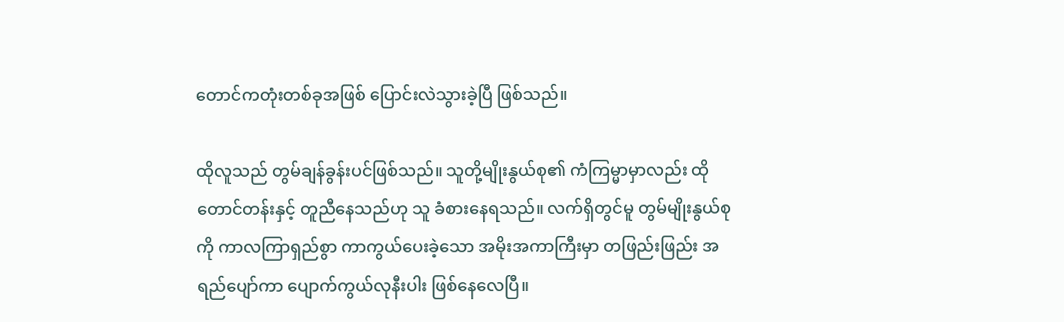တောင်ကတုံးတစ်ခုအဖြစ် ပြောင်းလဲသွားခဲ့ပြီ ဖြစ်သည်။

ထိုလူသည် တွမ်ချန်ခွန်းပင်ဖြစ်သည်။ သူတို့မျိုးနွယ်စု၏ ကံကြမ္မာမှာလည်း ထိုတောင်တန်းနှင့် တူညီနေသည်ဟု သူ ခံစားနေရသည်။ လက်ရှိတွင်မူ တွမ်မျိုးနွယ်စုကို ကာလကြာရှည်စွာ ကာကွယ်ပေးခဲ့သော အမိုးအကာကြီးမှာ တဖြည်းဖြည်း အရည်ပျော်ကာ ပျောက်ကွယ်လုနီးပါး ဖြစ်နေလေပြီ။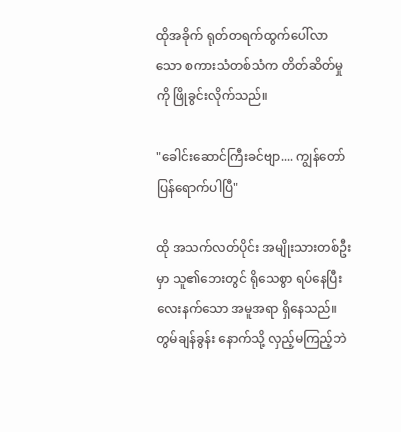ထိုအခိုက် ရုတ်တရက်ထွက်ပေါ်လာသော စကားသံတစ်သံက တိတ်ဆိတ်မှုကို ဖြိုခွင်းလိုက်သည်။

"ခေါင်းဆောင်ကြီးခင်ဗျာ.... ကျွန်တော် ပြန်ရောက်ပါပြီ"

ထို အသက်လတ်ပိုင်း အမျိုးသားတစ်ဦးမှာ သူ၏ဘေးတွင် ရိုသေစွာ ရပ်နေပြီး လေးနက်သော အမူအရာ ရှိနေသည်။ တွမ်ချန်ခွန်း နောက်သို့ လှည့်မကြည့်ဘဲ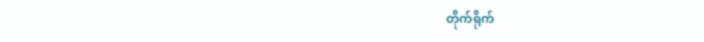တိုက်ရိုက်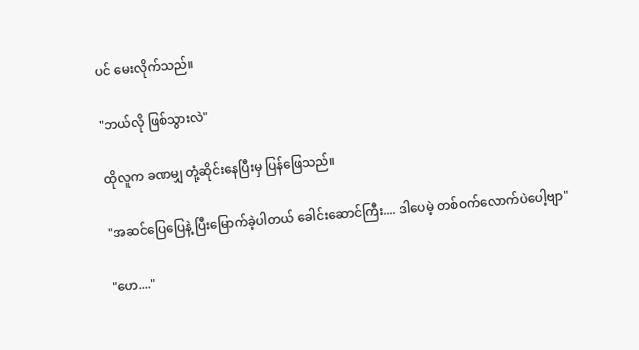ပင် မေးလိုက်သည်။

"ဘယ်လို ဖြစ်သွားလဲ"

ထိုလူက ခဏမျှ တုံ့ဆိုင်းနေပြီးမှ ပြန်ဖြေသည်။

"အဆင်ပြေပြေနဲ့ ပြီးမြောက်ခဲ့ပါတယ် ခေါင်းဆောင်ကြီး.... ဒါပေမဲ့ တစ်ဝက်လောက်ပဲပေါ့ဗျာ"

"ဟေ...."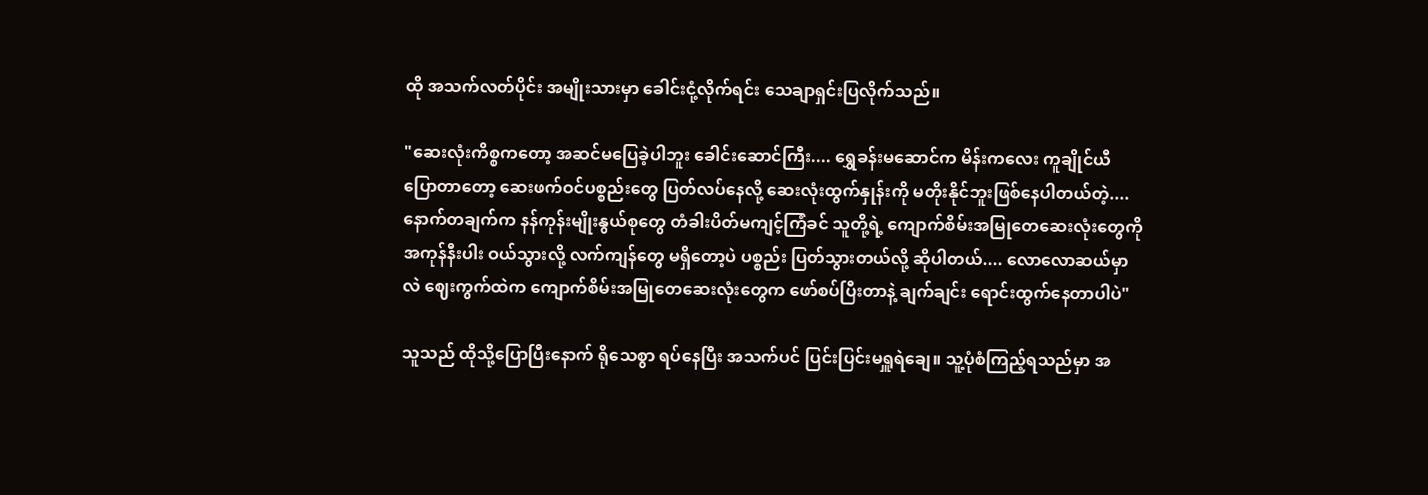ထို အသက်လတ်ပိုင်း အမျိုးသားမှာ ခေါင်းငုံ့လိုက်ရင်း သေချာရှင်းပြလိုက်သည်။

"ဆေးလုံးကိစ္စကတော့ အဆင်မပြေခဲ့ပါဘူး ခေါင်းဆောင်ကြီး.... ရွှေခန်းမဆောင်က မိန်းကလေး ကူချိုင်ယီ ပြောတာတော့ ဆေးဖက်ဝင်ပစ္စည်းတွေ ပြတ်လပ်နေလို့ ဆေးလုံးထွက်နှုန်းကို မတိုးနိုင်ဘူးဖြစ်နေပါတယ်တဲ့.... နောက်တချက်က နန်ကုန်းမျိုးနွယ်စုတွေ တံခါးပိတ်မကျင့်ကြံခင် သူတို့ရဲ့ ကျောက်စိမ်းအမြုတေဆေးလုံးတွေကို အကုန်နီးပါး ဝယ်သွားလို့ လက်ကျန်တွေ မရှိတော့ပဲ ပစ္စည်း ပြတ်သွားတယ်လို့ ဆိုပါတယ်.... လောလောဆယ်မှာလဲ ဈေးကွက်ထဲက ကျောက်စိမ်းအမြုတေဆေးလုံးတွေက ဖော်စပ်ပြီးတာနဲ့ ချက်ချင်း ရောင်းထွက်နေတာပါပဲ"

သူသည် ထိုသို့ပြောပြီးနောက် ရိုသေစွာ ရပ်နေပြီး အသက်ပင် ပြင်းပြင်းမရှူရဲချေ။ သူ့ပုံစံကြည့်ရသည်မှာ အ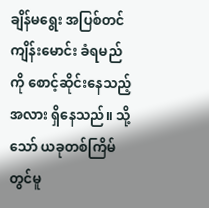ချိန်မရွေး အပြစ်တင်ကျိန်းမောင်း ခံရမည်ကို စောင့်ဆိုင်းနေသည့်အလား ရှိနေသည်။ သို့သော် ယခုတစ်ကြိမ်တွင်မူ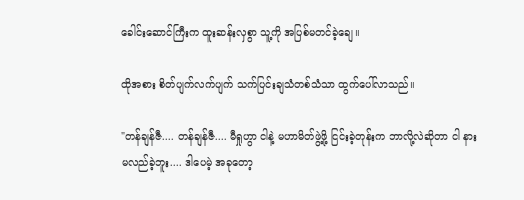ခေါင်းဆောင်ကြီးက ထူးဆန်းလှစွာ သူ့ကို အပြစ်မတင်ခဲ့ချေ။

ထိုအစား စိတ်ပျက်လက်ပျက် သက်ပြင်းချသံတစ်သံသာ ထွက်ပေါ်လာသည်။

"တန်ချန်ဇီ.... တန်ချန်ဇီ.... မီရှုဟွာ ငါနဲ့ မဟာမိတ်ဖွဲ့ဖို့ ငြင်းခဲ့တုန်းက ဘာလို့လဲဆိုတာ ငါ နားမလည်ခဲ့ဘူး.... ဒါပေမဲ့ အခုတော့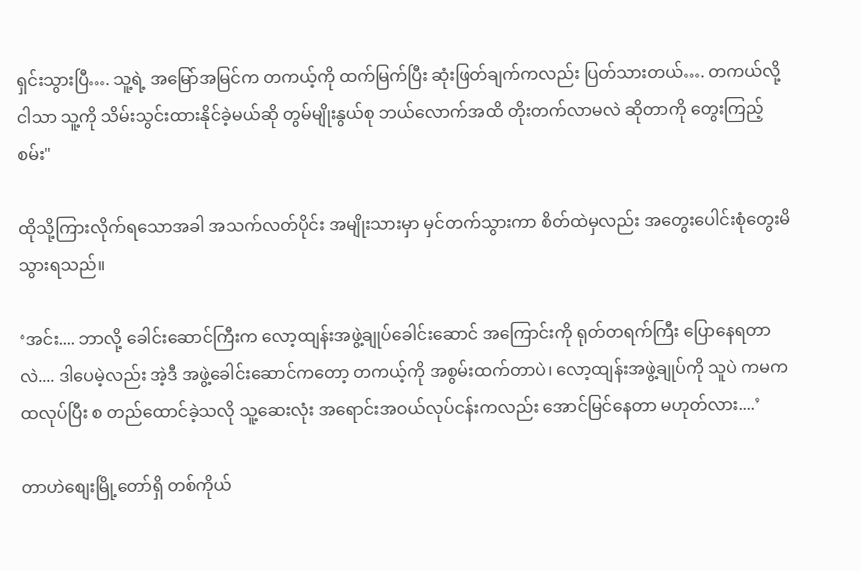ရှင်းသွားပြီ…. သူ့ရဲ့ အမြော်အမြင်က တကယ့်ကို ထက်မြက်ပြီး ဆုံးဖြတ်ချက်ကလည်း ပြတ်သားတယ်…. တကယ်လို့ ငါသာ သူ့ကို သိမ်းသွင်းထားနိုင်ခဲ့မယ်ဆို တွမ်မျိုးနွယ်စု ဘယ်လောက်အထိ တိုးတက်လာမလဲ ဆိုတာကို တွေးကြည့်စမ်း"

ထိုသို့ကြားလိုက်ရသောအခါ အသက်လတ်ပိုင်း အမျိုးသားမှာ မှင်တက်သွားကာ စိတ်ထဲမှလည်း အတွေးပေါင်းစုံတွေးမိသွားရသည်။

‘အင်း.... ဘာလို့ ခေါင်းဆောင်ကြီးက လော့ထျန်းအဖွဲ့ချုပ်ခေါင်းဆောင် အကြောင်းကို ရုတ်တရက်ကြီး ပြောနေရတာလဲ.... ဒါပေမဲ့လည်း အဲ့ဒီ အဖွဲ့ခေါင်းဆောင်ကတော့ တကယ့်ကို အစွမ်းထက်တာပဲ၊ လော့ထျန်းအဖွဲ့ချုပ်ကို သူပဲ ကမကထလုပ်ပြီး စ တည်ထောင်ခဲ့သလို သူ့ဆေးလုံး အရောင်းအဝယ်လုပ်ငန်းကလည်း အောင်မြင်နေတာ မဟုတ်လား....’

တာဟဲစျေးမြို့တော်ရှိ တစ်ကိုယ်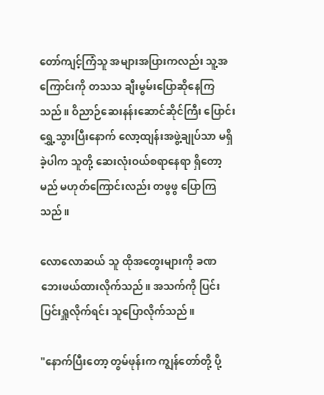တော်ကျင့်ကြံသူ အများအပြားကလည်း သူ့အကြောင်းကို တသသ ချီးမွမ်းပြောဆိုနေကြသည်။ ဝိညာဉ်ဆေးနန်းဆောင်ဆိုင်ကြီး ပြောင်းရွှေ့သွားပြီးနောက် လော့ထျန်းအဖွဲ့ချုပ်သာ မရှိခဲ့ပါက သူတို့ ဆေးလုံးဝယ်စရာနေရာ ရှိတော့မည် မဟုတ်ကြောင်းလည်း တဖွဖွ ပြောကြသည်။

လောလောဆယ် သူ ထိုအတွေးများကို ခဏ ဘေးဖယ်ထားလိုက်သည်။ အသက်ကို ပြင်းပြင်းရှူလိုက်ရင်း သူပြောလိုက်သည်။

"နောက်ပြီးတော့ တွမ်ဖုန်းက ကျွန်တော်တို့ ပို့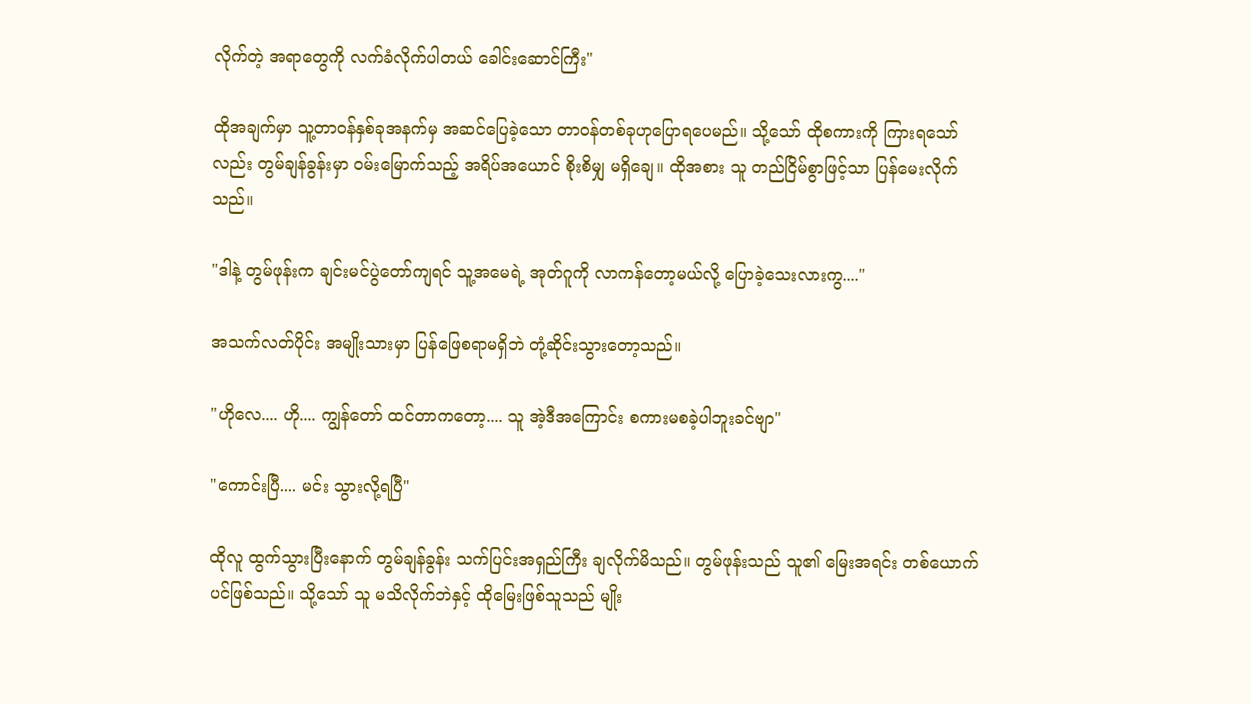လိုက်တဲ့ အရာတွေကို လက်ခံလိုက်ပါတယ် ခေါင်းဆောင်ကြီး"

ထိုအချက်မှာ သူ့တာဝန်နှစ်ခုအနက်မှ အဆင်ပြေခဲ့သော တာဝန်တစ်ခုဟုပြောရပေမည်။ သို့သော် ထိုစကားကို ကြားရသော်လည်း တွမ်ချန်ခွန်းမှာ ဝမ်းမြောက်သည့် အရိပ်အယောင် စိုးစိမျှ မရှိချေ။ ထိုအစား သူ တည်ငြိမ်စွာဖြင့်သာ ပြန်မေးလိုက်သည်။

"ဒါနဲ့ တွမ်ဖုန်းက ချင်းမင်ပွဲတော်ကျရင် သူ့အမေရဲ့ အုတ်ဂူကို လာကန်တော့မယ်လို့ ပြောခဲ့သေးလားကွ...."

အသက်လတ်ပိုင်း အမျိုးသားမှာ ပြန်ဖြေစရာမရှိဘဲ တုံ့ဆိုင်းသွားတော့သည်။

"ဟိုလေ.... ဟို.... ကျွန်တော် ထင်တာကတော့.... သူ အဲ့ဒီအကြောင်း စကားမစခဲ့ပါဘူးခင်ဗျာ"

"ကောင်းပြီ.... မင်း သွားလို့ရပြီ"

ထိုလူ ထွက်သွားပြီးနောက် တွမ်ချန်ခွန်း သက်ပြင်းအရှည်ကြီး ချလိုက်မိသည်။ တွမ်ဖုန်းသည် သူ၏ မြေးအရင်း တစ်ယောက်ပင်ဖြစ်သည်။ သို့သော် သူ မသိလိုက်ဘဲနှင့် ထိုမြေးဖြစ်သူသည် မျိုး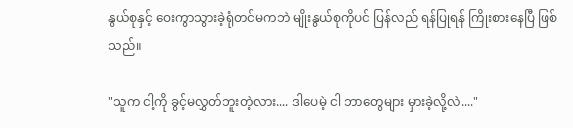နွယ်စုနှင့် ဝေးကွာသွားခဲ့ရုံတင်မကဘဲ မျိုးနွယ်စုကိုပင် ပြန်လည် ရန်ပြုရန် ကြိုးစားနေပြီ ဖြစ်သည်။

"သူက ငါ့ကို ခွင့်မလွှတ်ဘူးတဲ့လား.... ဒါပေမဲ့ ငါ ဘာတွေများ မှားခဲ့လို့လဲ...."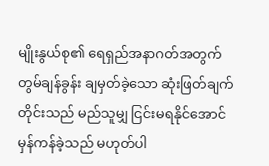မျိုးနွယ်စု၏ ရေရှည်အနာဂတ်အတွက် တွမ်ချန်ခွန်း ချမှတ်ခဲ့သော ဆုံးဖြတ်ချက်တိုင်းသည် မည်သူမျှ ငြင်းမရနိုင်အောင် မှန်ကန်ခဲ့သည် မဟုတ်ပါ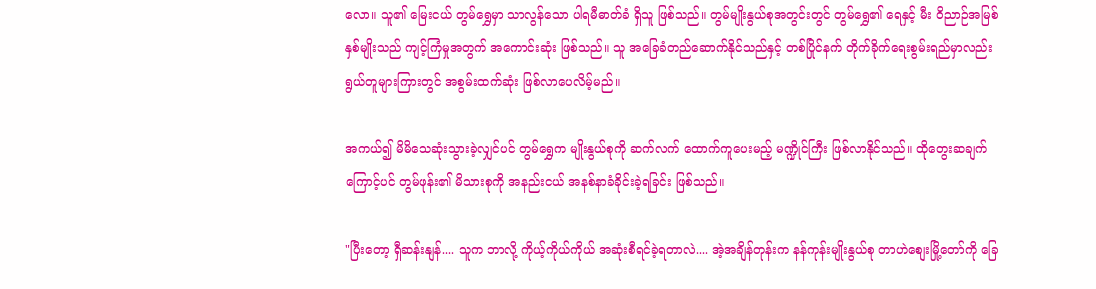လော။ သူ၏ မြေးငယ် တွမ်ရွှေမှာ သာလွန်သော ပါရမီဓာတ်ခံ ရှိသူ ဖြစ်သည်။ တွမ်မျိုးနွယ်စုအတွင်းတွင် တွမ်ရွှေ၏ ရေနှင့် မီး ဝိညာဉ်အမြစ်နှစ်မျိုးသည် ကျင့်ကြံမှုအတွက် အကောင်းဆုံး ဖြစ်သည်။ သူ အခြေခံတည်ဆောက်နိုင်သည်နှင့် တစ်ပြိုင်နက် တိုက်ခိုက်ရေးစွမ်းရည်မှာလည်း ရွယ်တူများကြားတွင် အစွမ်းထက်ဆုံး ဖြစ်လာပေလိမ့်မည်။

အကယ်၍ မိမိသေဆုံးသွားခဲ့လျှင်ပင် တွမ်ရွှေက မျိုးနွယ်စုကို ဆက်လက် ထောက်ကူပေးမည့် မဏ္ဍိုင်ကြီး ဖြစ်လာနိုင်သည်။ ထိုတွေးဆချက်ကြောင့်ပင် တွမ်ဖုန်း၏ မိသားစုကို အနည်းငယ် အနစ်နာခံခိုင်းခဲ့ရခြင်း ဖြစ်သည်။

"ပြီးတော့ ရှီဆန်းနျန်.... သူက ဘာလို့ ကိုယ့်ကိုယ်ကိုယ် အဆုံးစီရင်ခဲ့ရတာလဲ.... အဲ့အချိန်တုန်းက နန်ကုန်းမျိုးနွယ်စု တာဟဲစျေးမြို့တော်ကို ခြေ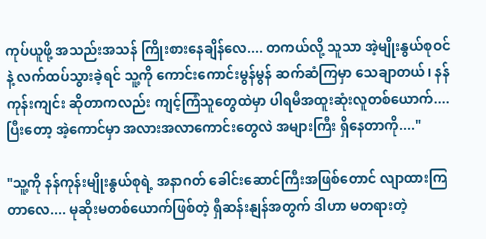ကုပ်ယူဖို့ အသည်းအသန် ကြိုးစားနေချိန်လေ.... တကယ်လို့ သူသာ အဲ့မျိုးနွယ်စုဝင်နဲ့ လက်ထပ်သွားခဲ့ရင် သူ့ကို ကောင်းကောင်းမွန်မွန် ဆက်ဆံကြမှာ သေချာတယ်၊ နန်ကုန်းကျင်း ဆိုတာကလည်း ကျင့်ကြံသူတွေထဲမှာ ပါရမီအထူးဆုံးလူတစ်ယောက်.... ပြီးတော့ အဲ့ကောင်မှာ အလားအလာကောင်းတွေလဲ အများကြီး ရှိနေတာကို...."

"သူ့ကို နန်ကုန်းမျိုးနွယ်စုရဲ့ အနာဂတ် ခေါင်းဆောင်ကြီးအဖြစ်တောင် လျာထားကြတာလေ.... မုဆိုးမတစ်ယောက်ဖြစ်တဲ့ ရှီဆန်းနျန်အတွက် ဒါဟာ မတရားတဲ့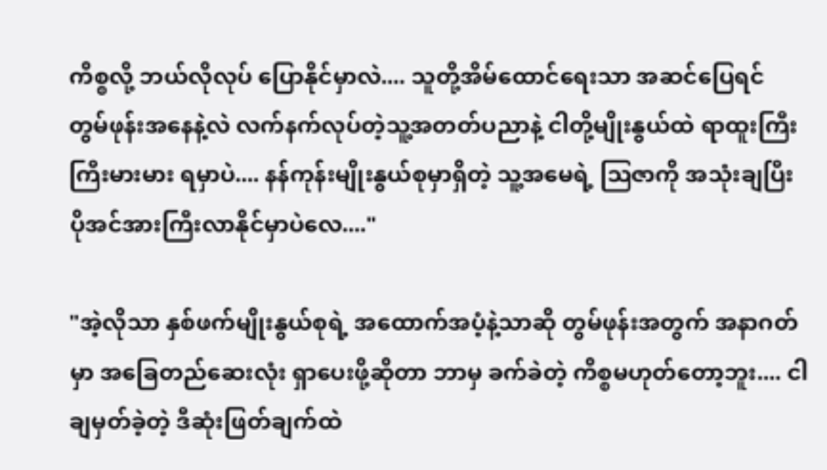ကိစ္စလို့ ဘယ်လိုလုပ် ပြောနိုင်မှာလဲ.... သူတို့အိမ်ထောင်ရေးသာ အဆင်ပြေရင် တွမ်ဖုန်းအနေနဲ့လဲ လက်နက်လုပ်တဲ့သူ့အတတ်ပညာနဲ့ ငါတို့မျိုးနွယ်ထဲ ရာထူးကြီးကြီးမားမား ရမှာပဲ.... နန်ကုန်းမျိုးနွယ်စုမှာရှိတဲ့ သူ့အမေရဲ့ ဩဇာကို အသုံးချပြီး ပိုအင်အားကြီးလာနိုင်မှာပဲလေ...."

"အဲ့လိုသာ နှစ်ဖက်မျိုးနွယ်စုရဲ့ အထောက်အပံ့နဲ့သာဆို တွမ်ဖုန်းအတွက် အနာဂတ်မှာ အခြေတည်ဆေးလုံး ရှာပေးဖို့ဆိုတာ ဘာမှ ခက်ခဲတဲ့ ကိစ္စမဟုတ်တော့ဘူး.... ငါ ချမှတ်ခဲ့တဲ့ ဒီဆုံးဖြတ်ချက်ထဲ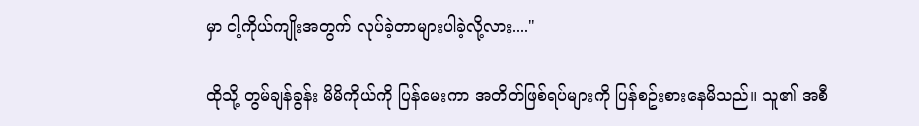မှာ ငါ့ကိုယ်ကျိုးအတွက် လုပ်ခဲ့တာများပါခဲ့လို့လား...."

ထိုသို့ တွမ်ချန်ခွန်း မိမိကိုယ်ကို ပြန်မေးကာ အတိတ်ဖြစ်ရပ်များကို ပြန်စဥ်းစားနေမိသည်။ သူ၏ အစီ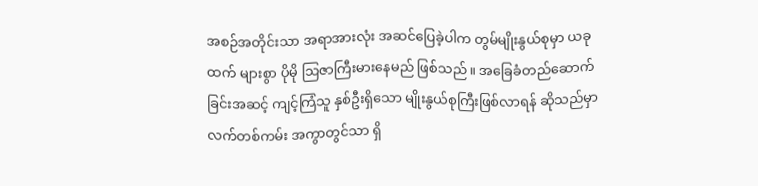အစဉ်အတိုင်းသာ အရာအားလုံး အဆင်ပြေခဲ့ပါက တွမ်မျိုးနွယ်စုမှာ ယခုထက် များစွာ ပိုမို ဩဇာကြီးမားနေမည် ဖြစ်သည်။ အခြေခံတည်ဆောက်ခြင်းအဆင့် ကျင့်ကြံသူ နှစ်ဦးရှိသော မျိုးနွယ်စုကြီးဖြစ်လာရန် ဆိုသည်မှာ လက်တစ်ကမ်း အကွာတွင်သာ ရှိ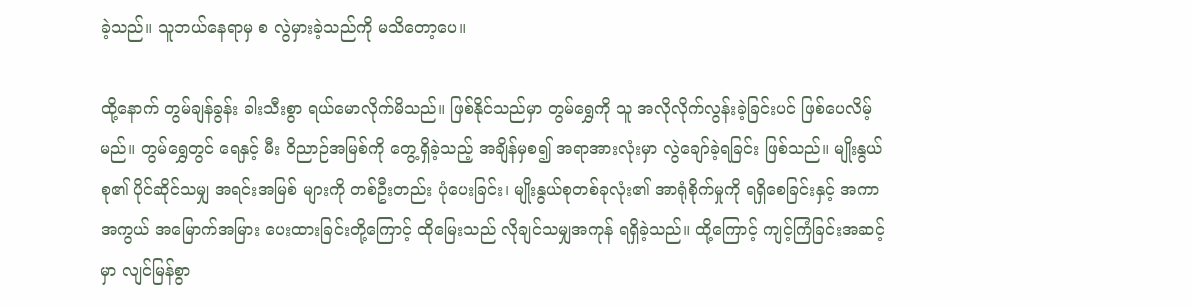ခဲ့သည်။ သူဘယ်နေရာမှ စ လွဲမှားခဲ့သည်ကို မသိတော့ပေ။

ထို့‌နောက် တွမ်ချန်ခွန်း ခါးသီးစွာ ရယ်မောလိုက်မိသည်။ ဖြစ်နိုင်သည်မှာ တွမ်ရွှေကို သူ အလိုလိုက်လွန်းခဲ့ခြင်းပင် ဖြစ်ပေလိမ့်မည်။ တွမ်ရွှေတွင် ရေနှင့် မီး ဝိညာဉ်အမြစ်ကို တွေ့ရှိခဲ့သည့် အချိန်မှစ၍ အရာအားလုံးမှာ လွဲချော်ခဲ့ရခြင်း ဖြစ်သည်။ မျိုးနွယ်စု၏ ပိုင်ဆိုင်သမျှ အရင်းအမြစ် များကို တစ်ဦးတည်း ပုံပေးခြင်း၊ မျိုးနွယ်စုတစ်ခုလုံး၏ အာရုံစိုက်မှုကို ရရှိစေခြင်းနှင့် အကာအကွယ် အမြောက်အမြား ပေးထားခြင်းတို့ကြောင့် ထိုမြေးသည် လိုချင်သမျှအကုန် ရရှိခဲ့သည်။ ထို့ကြောင့် ကျင့်ကြံခြင်းအဆင့်မှာ လျင်မြန်စွာ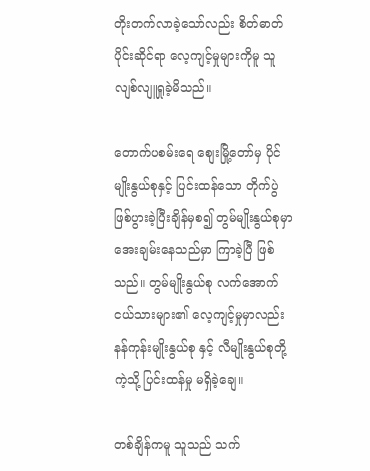တိုးတက်လာခဲ့သော်လည်း စိတ်ဓာတ်ပိုင်းဆိုင်ရာ လေ့ကျင့်မှုများကိုမူ သူ လျစ်လျူရှုခဲ့မိသည်။

တောက်ပစမ်းရေ စျေးမြို့တော်မှ ပိုင်မျိုးနွယ်စုနှင့် ပြင်းထန်သော တိုက်ပွဲ ဖြစ်ပွားခဲ့ပြီးချိန်မှစ၍ တွမ်မျိုးနွယ်စုမှာ အေးချမ်းနေသည်မှာ ကြာခဲ့ပြီ ဖြစ်သည်။ တွမ်မျိုးနွယ်စု လက်အောက်ငယ်သားများ၏ လေ့ကျင့်မှုမှာလည်း နန်ကုန်းမျိုးနွယ်စု နှင့် လီမျိုးနွယ်စုတို့ကဲ့သို့ ပြင်းထန်မှု မရှိခဲ့ချေ။

တစ်ချိန်ကမူ သူသည် သက်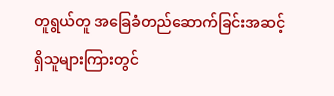တူရွယ်တူ အခြေခံတည်ဆောက်ခြင်းအဆင့် ရှိသူများကြားတွင်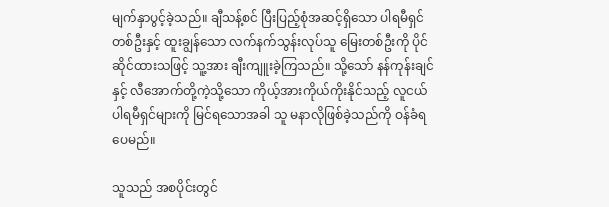မျက်နှာပွင့်ခဲ့သည်။ ချီသန့်စင် ပြီးပြည့်စုံအဆင့်ရှိသော ပါရမီရှင်တစ်ဦးနှင့် ထူးချွန်သော လက်နက်သွန်းလုပ်သူ မြေးတစ်ဦးကို ပိုင်ဆိုင်ထားသဖြင့် သူ့အား ချီးကျူးခဲ့ကြသည်။ သို့သော် နန်ကုန်းချင်နှင့် လီအောက်တို့ကဲ့သို့သော ကိုယ့်အားကိုယ်ကိုးနိုင်သည့် လူငယ်ပါရမီရှင်များကို မြင်ရသောအခါ သူ မနာလိုဖြစ်ခဲ့သည်ကို ဝန်ခံရပေမည်။

သူသည် အစပိုင်းတွင်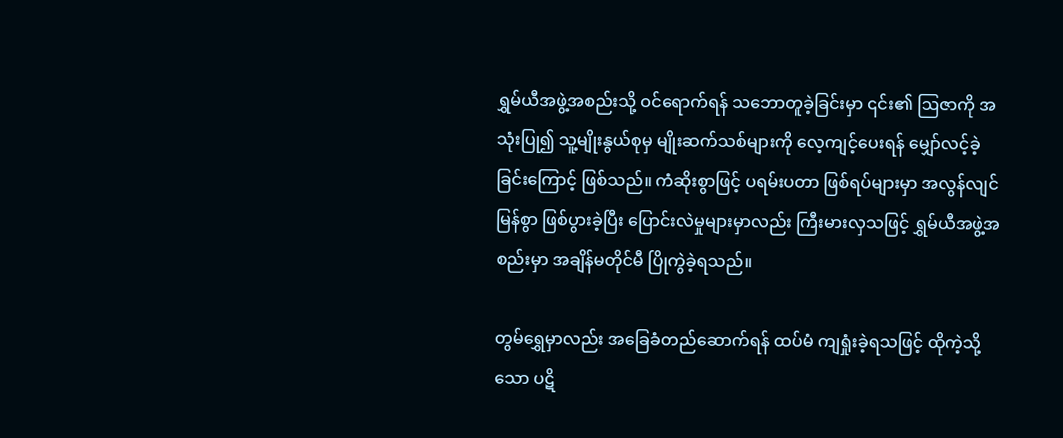ရွှမ်ယီအဖွဲ့အစည်းသို့ ဝင်ရောက်ရန် သဘောတူခဲ့ခြင်းမှာ ၎င်း၏ ဩဇာကို အသုံးပြု၍ သူ့မျိုးနွယ်စုမှ မျိုးဆက်သစ်များကို လေ့ကျင့်ပေးရန် မျှော်လင့်ခဲ့ခြင်းကြောင့် ဖြစ်သည်။ ကံဆိုးစွာဖြင့် ပရမ်းပတာ ဖြစ်ရပ်များမှာ အလွန်လျင်မြန်စွာ ဖြစ်ပွားခဲ့ပြီး ပြောင်းလဲမှုများမှာလည်း ကြီးမားလှသဖြင့် ရွှမ်ယီအဖွဲ့အစည်းမှာ အချိန်မတိုင်မီ ပြိုကွဲခဲ့ရသည်။

တွမ်ရွှေမှာလည်း အခြေခံတည်ဆောက်ရန် ထပ်မံ ကျရှုံးခဲ့ရသဖြင့် ထိုကဲ့သို့သော ပဋိ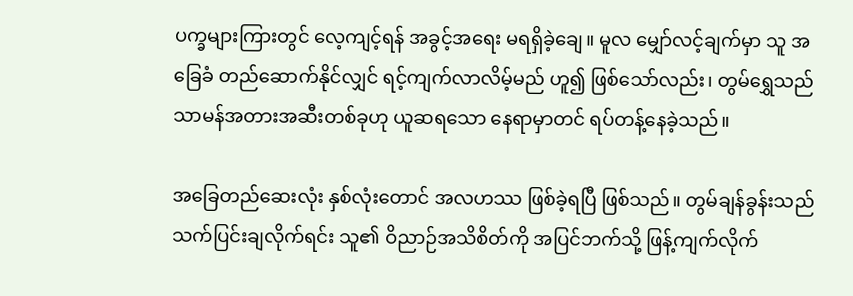ပက္ခများကြားတွင် လေ့ကျင့်ရန် အခွင့်အရေး မရရှိခဲ့ချေ။ မူလ မျှော်လင့်ချက်မှာ သူ အခြေခံ တည်ဆောက်နိုင်လျှင် ရင့်ကျက်လာလိမ့်မည် ဟူ၍ ဖြစ်သော်လည်း၊ တွမ်ရွှေသည် သာမန်အတားအဆီးတစ်ခုဟု ယူဆရသော နေရာမှာတင် ရပ်တန့်နေခဲ့သည်။

အခြေတည်ဆေးလုံး နှစ်လုံးတောင် အလဟဿ ဖြစ်ခဲ့ရပြီ ဖြစ်သည်။ တွမ်ချန်ခွန်းသည် သက်ပြင်းချလိုက်ရင်း သူ၏ ဝိညာဉ်အသိစိတ်ကို အပြင်ဘက်သို့ ဖြန့်ကျက်လိုက်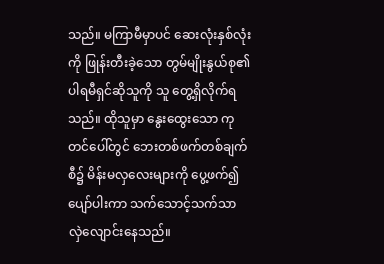သည်။ မကြာမီမှာပင် ဆေးလုံးနှစ်လုံးကို ဖြုန်းတီးခဲ့သော တွမ်မျိုးနွယ်စု၏ ပါရမီရှင်ဆိုသူကို သူ တွေ့ရှိလိုက်ရသည်။ ထိုသူမှာ နွေးထွေးသော ကုတင်ပေါ်တွင် ဘေးတစ်ဖက်တစ်ချက်စီ၌ မိန်းမလှလေးများကို ပွေ့ဖက်၍ ပျော်ပါးကာ သက်သောင့်သက်သာ လှဲလျောင်းနေသည်။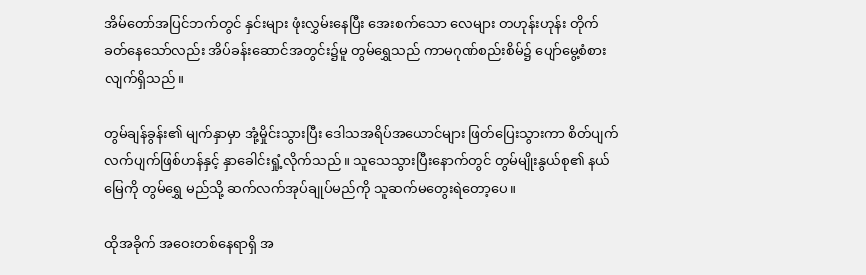အိမ်တော်အပြင်ဘက်တွင် နှင်းများ ဖုံးလွှမ်းနေပြီး အေးစက်သော လေများ တဟုန်းဟုန်း တိုက်ခတ်နေသော်လည်း အိပ်ခန်းဆောင်အတွင်း၌မူ တွမ်ရွှေသည် ကာမဂုဏ်စည်းစိမ်၌ ပျော်မွေ့စံစားလျက်ရှိသည်။

တွမ်ချန်ခွန်း၏ မျက်နှာမှာ အုံ့မှိုင်းသွားပြီး ဒေါသအရိပ်အယောင်များ ဖြတ်ပြေးသွားကာ စိတ်ပျက်လက်ပျက်ဖြစ်ဟန်နှင့် နှာခေါင်းရှုံ့လိုက်သည်။ သူသေသွားပြီးနောက်တွင် တွမ်မျိုးနွယ်စု၏ နယ်မြေကို တွမ်ရွှေ မည်သို့ ဆက်လက်အုပ်ချုပ်မည်ကို သူဆက်မတွေးရဲတော့ပေ။

ထိုအခိုက် အဝေးတစ်နေရာရှိ အ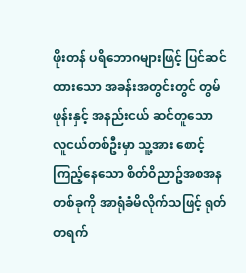ဖိုးတန် ပရိဘောဂများဖြင့် ပြင်ဆင်ထားသော အခန်းအတွင်းတွင် တွမ်ဖုန်းနှင့် အနည်းငယ် ဆင်တူသော လူငယ်တစ်ဦးမှာ သူ့အား စောင့်ကြည့်နေသော စိတ်ဝိညာဥ်အစအနတစ်ခုကို အာရုံခံမိလိုက်သဖြင့် ရုတ်တရက်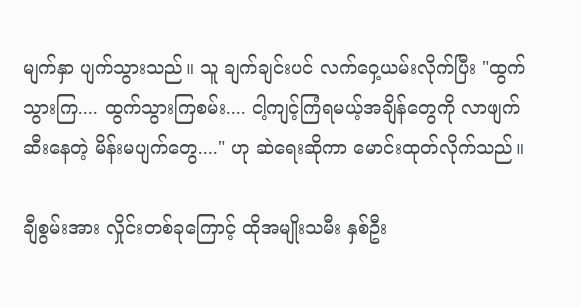မျက်နှာ ပျက်သွားသည်။ သူ ချက်ချင်းပင် လက်ဝှေ့ယမ်းလိုက်ပြီး "ထွက်သွားကြ.... ထွက်သွားကြစမ်း.... ငါ့ကျင့်ကြံရမယ့်အချိန်တွေကို လာဖျက်ဆီးနေတဲ့ မိန်းမပျက်တွေ...." ဟု ဆဲရေးဆိုကာ မောင်းထုတ်လိုက်သည်။

ချီစွမ်းအား လှိုင်းတစ်ခုကြောင့် ထိုအမျိုးသမီး နှစ်ဦး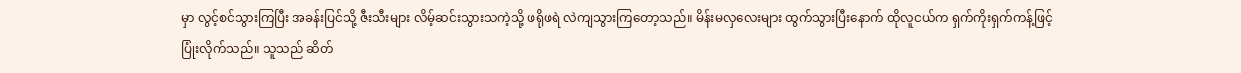မှာ လွင့်စင်သွားကြပြီး အခန်းပြင်သို့ ဇီးသီးများ လိမ့်ဆင်းသွားသကဲ့သို့ ဖရိုဖရဲ လဲကျသွားကြတော့သည်။ မိန်းမလှလေးများ ထွက်သွားပြီးနောက် ထိုလူငယ်က ရှက်ကိုးရှက်ကန့်ဖြင့် ပြုံးလိုက်သည်။ သူသည် ဆိတ်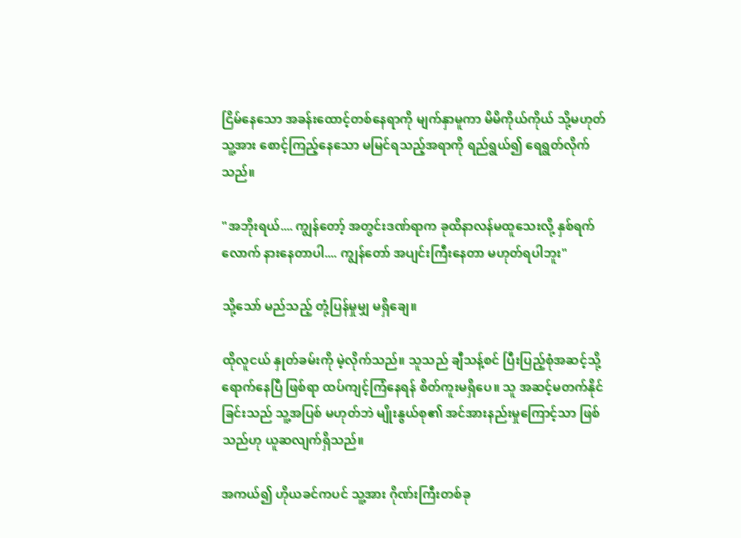ငြိမ်နေသော အခန်းထောင့်တစ်နေရာကို မျက်နှာမူကာ မိမိကိုယ်ကိုယ် သို့မဟုတ် သူ့အား စောင့်ကြည့်နေသော မမြင်ရသည့်အရာကို ရည်ရွယ်၍ ရေရွတ်လိုက်သည်။

"အဘိုးရယ်.... ကျွန်တော့် အတွင်းဒဏ်ရာက ခုထိနာလန်မထူသေးလို့ နှစ်ရက်လောက် နားနေတာပါ.... ကျွန်တော် အပျင်းကြီးနေတာ မဟုတ်ရပါဘူး"

သို့သော် မည်သည့် တုံ့ပြန်မှုမျှ မရှိချေ။

ထိုလူငယ် နှုတ်ခမ်းကို မဲ့လိုက်သည်။ သူသည် ချီသန့်စင် ပြီးပြည့်စုံအဆင့်သို့ ရောက်နေပြီ ဖြစ်ရာ ထပ်ကျင့်ကြံနေရန် စိတ်ကူးမရှိပေ။ သူ အဆင့်မတက်နိုင်ခြင်းသည် သူ့အပြစ် မဟုတ်ဘဲ မျိုးနွယ်စု၏ အင်အားနည်းမှုကြောင့်သာ ဖြစ်သည်ဟု ယူဆလျက်ရှိသည်။

အကယ်၍ ဟိုယခင်ကပင် သူ့အား ဂိုဏ်းကြီးတစ်ခု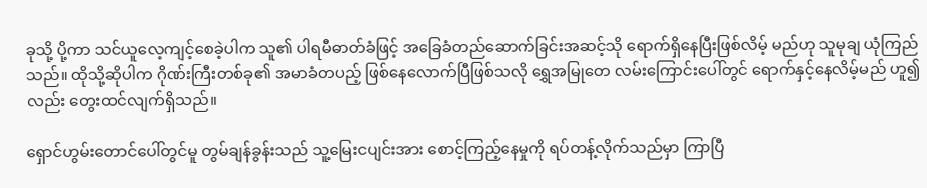ခုသို့ ပို့ကာ သင်ယူလေ့ကျင့်စေခဲ့ပါက သူ၏ ပါရမီဓာတ်ခံဖြင့် အခြေခံတည်ဆောက်ခြင်းအဆင့်သို ရောက်ရှိနေပြီးဖြစ်လိမ့် မည်ဟု သူမုချ ယုံကြည်သည်။ ထိုသို့ဆိုပါက ဂိုဏ်းကြီးတစ်ခု၏ အမာခံတပည့် ဖြစ်နေလောက်ပြီဖြစ်သလို ရွှေအမြုတေ လမ်းကြောင်းပေါ်တွင် ရောက်နှင့်နေလိမ့်မည် ဟူ၍လည်း တွေးထင်လျက်ရှိသည်။

ရှောင်ဟွမ်းတောင်ပေါ်တွင်မူ တွမ်ချန်ခွန်းသည် သူ့မြေးငပျင်းအား စောင့်ကြည့်နေမှုကို ရပ်တန့်လိုက်သည်မှာ ကြာပြီ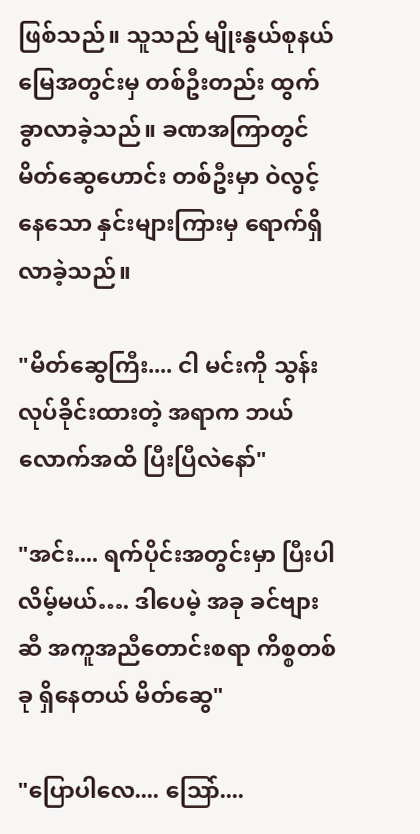ဖြစ်သည်။ သူသည် မျိုးနွယ်စုနယ်မြေအတွင်းမှ တစ်ဦးတည်း ထွက်ခွာလာခဲ့သည်။ ခဏအကြာတွင် မိတ်ဆွေဟောင်း တစ်ဦးမှာ ဝဲလွင့်နေသော နှင်းများကြားမှ ရောက်ရှိလာခဲ့သည်။

"မိတ်ဆွေကြီး.... ငါ မင်းကို သွန်းလုပ်ခိုင်းထားတဲ့ အရာက ဘယ်လောက်အထိ ပြီးပြီလဲနော်"

"အင်း.... ရက်ပိုင်းအတွင်းမှာ ပြီးပါလိမ့်မယ်…. ဒါပေမဲ့ အခု ခင်ဗျားဆီ အကူအညီတောင်းစရာ ကိစ္စတစ်ခု ရှိနေတယ် မိတ်ဆွေ"

"ပြောပါလေ.... ဩော်....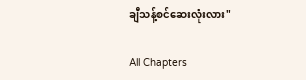ချီသန့်စင်ဆေးလုံးလား"

All Chapters